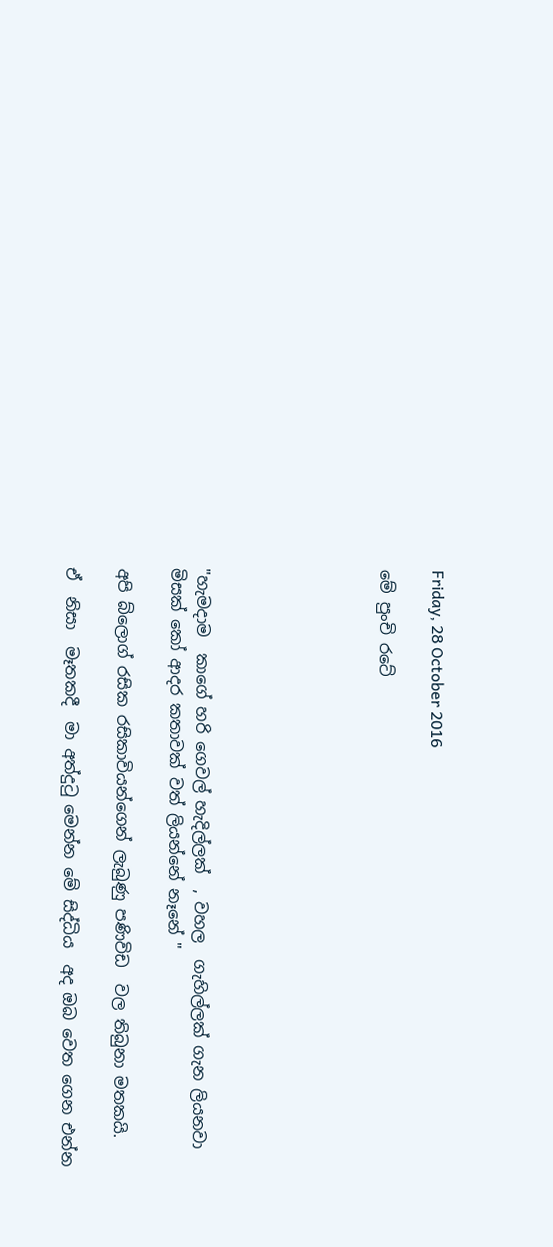Friday, 28 October 2016

මේ පුංචි රටේ






"හැමදාම  කාගේ හරි ගෙවල් හැදිල්ලක්  , වහල  ගැහිල්ලක් ගැන ලියනවා මිසක් කෝ ආදර කතාවක් වත් ලියන්නේ නෑනේ "

අපි බ්ලොග් රසික රසිකාවියන්ගෙන් ලැබුණු පණිවිඩ  වල තිබුනා මතකයි.

ඒ  නිසා  මෑතකදී  මා අත්දුටු මෙන්න මේ සිද්ධිය  අද ඔබ වෙත ගෙන එන්න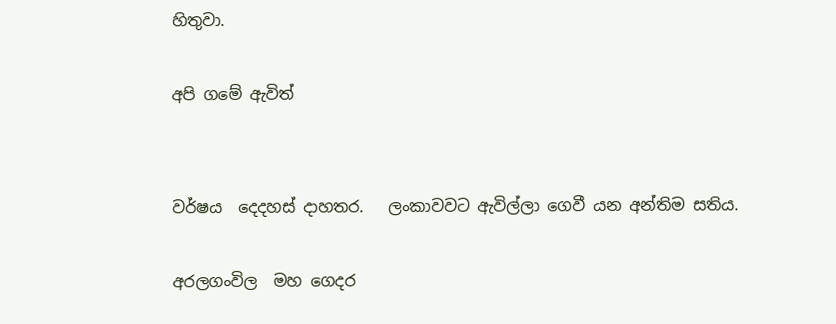හිතුවා.

අපි ගමේ ඇවිත්


වර්ෂය  දෙදහස් දාහතර.   ලංකාවවට ඇවිල්ලා ගෙවී යන අන්තිම සතිය.

අරලගංවිල  මහ ගෙදර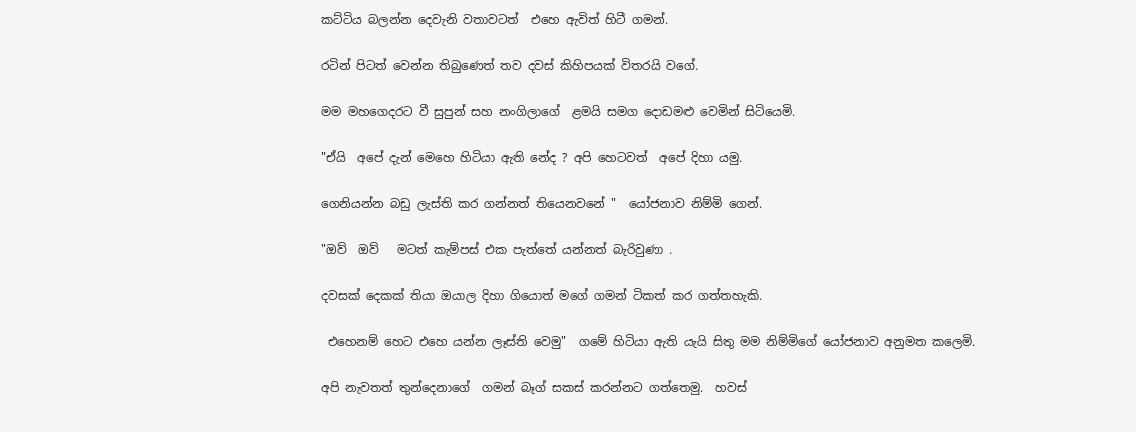කට්ටිය බලන්න දෙවැනි වතාවටත්  එහෙ ඇවිත් හිටී ගමන්.

රටින් පිටත් වෙන්න තිබුණෙත් තව දවස් කිහිපයක් විතරයි වගේ.

මම මහගෙදරට වී සුපුන් සහ නංගිලාගේ  ළමයි සමග දොඩමළු වෙමින් සිටියෙමි.

"ඒයි  අපේ දැන් මෙහෙ හිටියා ඇති නේද ? අපි හෙටවත්  අපේ දිහා යමු.

ගෙනියන්න බඩු ලැස්ති කර ගන්නත් තියෙනවනේ "  යෝජනාව නිම්මි ගෙන්.

"ඔව්  ඔව්   මටත් කැම්පස් එක පැත්තේ යන්නත් බැරිවුණා .

දවසක් දෙකක් තියා ඔයාල දිහා ගියොත් මගේ ගමන් ටිකත් කර ගත්තහැකි.

 එහෙනම් හෙට එහෙ යන්න ලෑස්ති වෙමු"  ගමේ හිටියා ඇති යැයි සිතු මම නිම්මිගේ යෝජනාව අනුමත කලෙමි.

අපි නැවතත් තුන්දෙනාගේ  ගමන් බෑග් සකස් කරන්නට ගත්තෙමු.  හවස්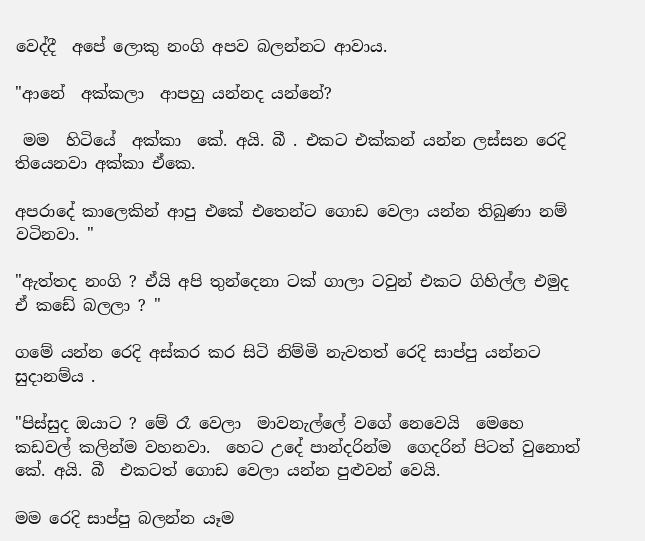වෙද්දී  අපේ ලොකු නංගි අපව බලන්නට ආවාය.

"ආනේ  අක්කලා  ආපහු යන්නද යන්නේ?

 මම  හිටියේ  අක්කා  කේ. අයි. බී . එකට එක්කන් යන්න ලස්සන රෙදි තියෙනවා අක්කා ඒකෙ.

අපරාදේ කාලෙකින් ආපු එකේ එතෙන්ට ගොඩ වෙලා යන්න තිබුණා නම් වටිනවා. "

"ඇත්තද නංගි ? ඒයි අපි තුන්දෙනා ටක් ගාලා ටවුන් එකට ගිහිල්ල එමුද  ඒ කඩේ බලලා ? "

ගමේ යන්න රෙදි අස්කර කර සිටි නිම්මි නැවතත් රෙදි සාප්පු යන්නට සුදානම්ය .

"පිස්සුද ඔයාට ? මේ රෑ වෙලා  මාවනැල්ලේ වගේ නෙවෙයි  මෙහෙ කඩවල් කලින්ම වහනවා.  හෙට උදේ පාන්දරින්ම  ගෙදරින් පිටත් වුනොත්  කේ. අයි. බී  එකටත් ගොඩ වෙලා යන්න පුළුවන් වෙයි.

මම රෙදි සාප්පු බලන්න යෑම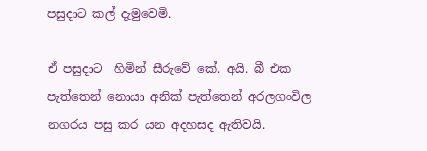පසුදාට කල් දැමුවෙමි.

ඒ පසුදාට  හිමින් සීරුවේ කේ. අයි. බී එක පැත්තෙන් නොයා අනික් පැත්තෙන් අරලගංවිල නගරය පසු කර යන අදහසද ඇතිවයි.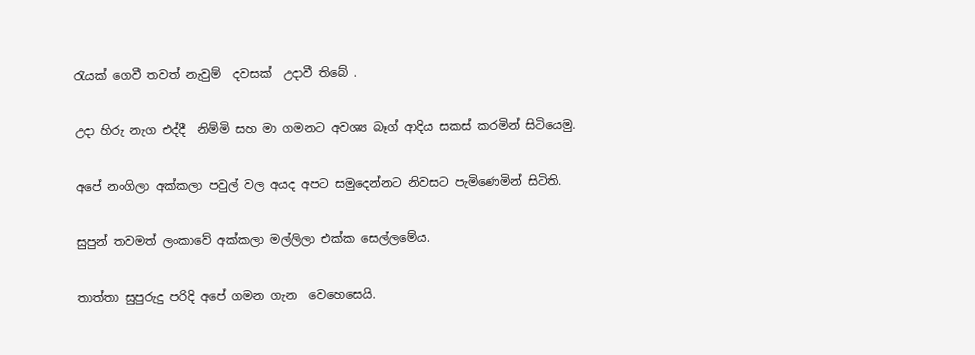රැයක් ගෙවී තවත් නැවුම්  දවසක්  උදාවී තිබේ .

උදා හිරු නැග එද්දී  නිම්මි සහ මා ගමනට අවශ්‍ය බෑග් ආදිය සකස් කරමින් සිටියෙමු.

අපේ නංගිලා අක්කලා පවුල් වල අයද අපට සමුදෙන්නට නිවසට පැමිණෙමින් සිටිති.

සුපුන් තවමත් ලංකාවේ අක්කලා මල්ලිලා එක්ක සෙල්ලමේය.

තාත්තා සුපුරුදු පරිදි අපේ ගමන ගැන  වෙහෙසෙයි.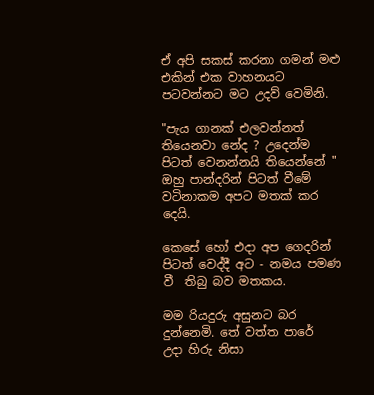ඒ අපි සකස් කරනා ගමන් මළු එකින් එක වාහනයට පටවන්නට මට උදව් වෙමිනි.

"පැය ගානක් එලවන්නත් තියෙනවා නේද ? උදෙන්ම පිටත් වෙනන්නයි තියෙන්නේ " ඔහු පාන්දරින් පිටත් වීමේ වටිනාකම අපට මතක් කර දෙයි.

කෙසේ හෝ එදා අප ගෙදරින් පිටත් වෙද්දී අට - නමය පමණ වී  තිබු බව මතකය.

මම රියදුරු අසුනට බර දුන්නෙමි. තේ වත්ත පාරේ  උදා හිරු නිසා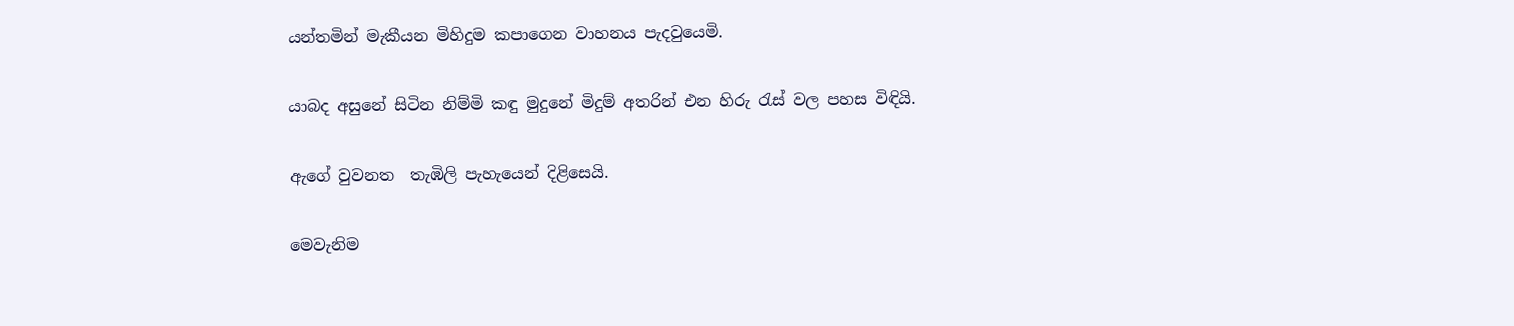යන්තමින් මැකීයන මිහිදුම කපාගෙන වාහනය පැදවුයෙමි.

යාබද අසුනේ සිටින නිම්මි කඳු මුදුනේ මිදුම් අතරින් එන හිරු රැස් වල පහස විඳියි.

ඇගේ වුවනත  තැඹිලි පැහැයෙන් දිළිසෙයි.

මෙවැනිම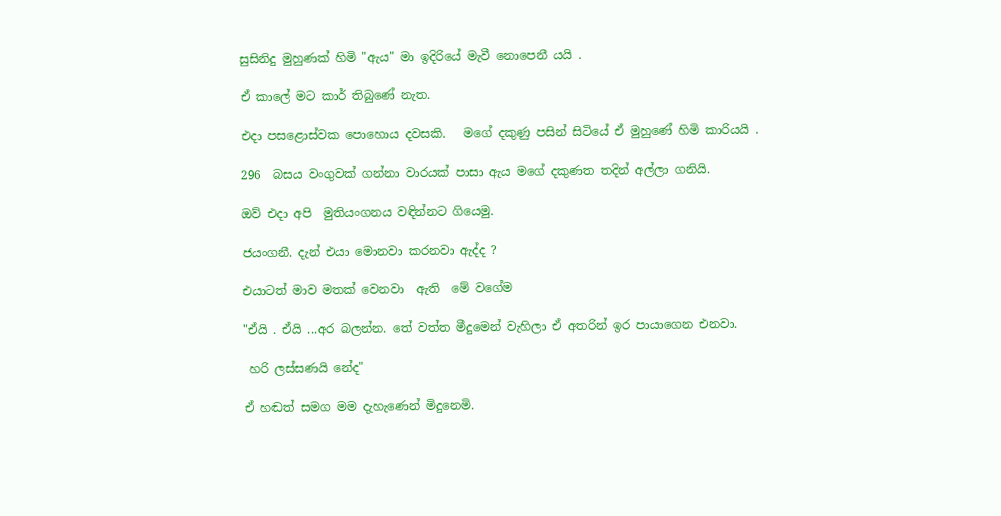සුසිනිදු මුහුණක් හිමි "ඇය" මා ඉදිරියේ මැවී නොපෙනී යයි .

ඒ කාලේ මට කාර් තිබුණේ නැත.

එදා පසළොස්වක පොහොය දවසකි.   මගේ දකුණු පසින් සිටියේ ඒ මුහුණේ හිමි කාරියයි .

296  බසය වංගුවක් ගන්නා වාරයක් පාසා ඇය මගේ දකුණත තදින් අල්ලා ගනියි.

ඔව් එදා අපි  මුතියංගනය වඳින්නට ගියෙමු.

ජයංගනී. දැන් එයා මොනවා කරනවා ඇද්ද ?

එයාටත් මාව මතක් වෙනවා  ඇති  මේ වගේම

"ඒයි . ඒයි ...අර බලන්න. තේ වත්ත මීදුමෙන් වැහිලා ඒ අතරින් ඉර පායාගෙන එනවා.

 හරි ලස්සණයි නේද"

ඒ හඬත් සමග මම දැහැණෙන් මිදුනෙමි.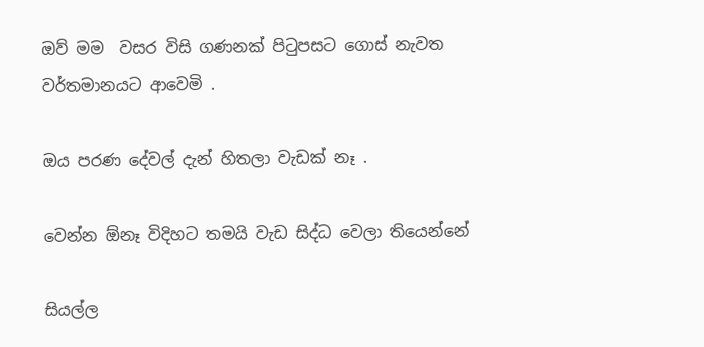ඔව් මම  වසර විසි ගණනක් පිටුපසට ගොස් නැවත  වර්තමානයට ආවෙමි .

ඔය පරණ දේවල් දැන් හිතලා වැඩක් නෑ .

වෙන්න ඕනෑ විදිහට තමයි වැඩ සිද්ධ වෙලා තියෙන්නේ

සියල්ල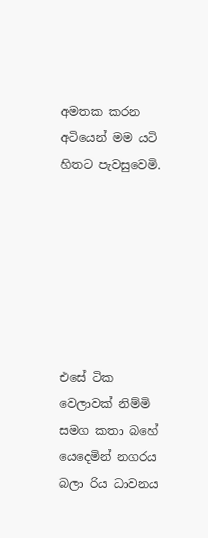අමතක කරන අටියෙන් මම යටි හිතට පැවසුවෙමි.







එසේ ටික වෙලාවක් නිම්මි සමග කතා බහේ යෙදෙමින් නගරය බලා රිය ධාවනය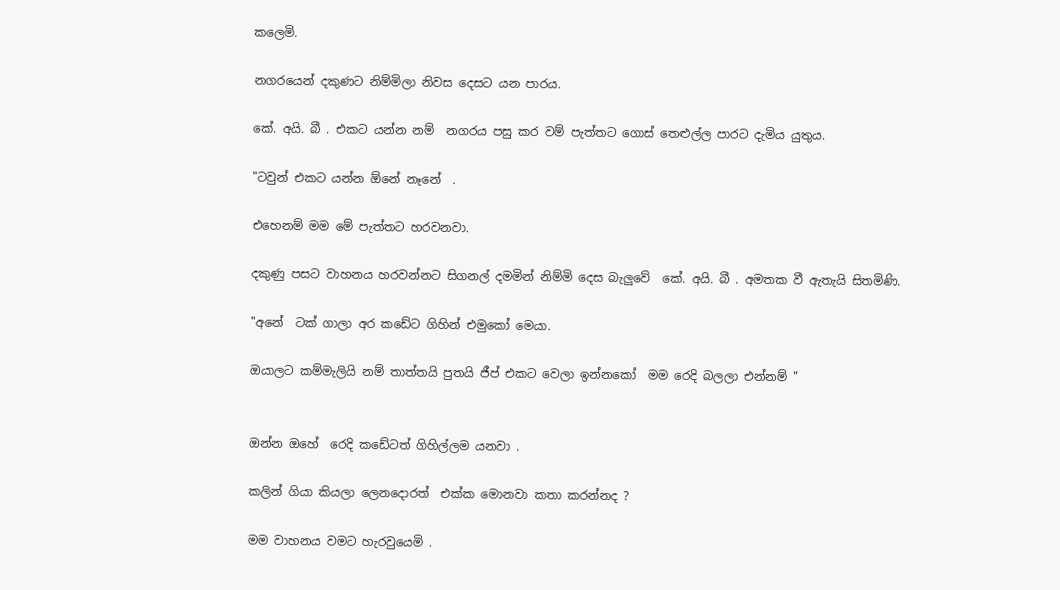කලෙමි.

නගරයෙන් දකුණට නිම්මිලා නිවස දෙසට යන පාරය.

කේ. අයි. බී . එකට යන්න නම්  නගරය පසු කර වම් පැත්තට ගොස් තෙළුල්ල පාරට දැමිය යුතුය.

"ටවුන් එකට යන්න ඕනේ නෑනේ  .

එහෙනම් මම මේ පැත්තට හරවනවා.

දකුණු පසට වාහනය හරවන්නට සිගනල් දමමින් නිම්මි දෙස බැලුවේ  කේ. අයි. බී . අමතක වී ඇතැයි සිතමිණි.

"අනේ  ටක් ගාලා අර කඩේට ගිහින් එමුකෝ මෙයා.

ඔයාලට කම්මැලියි නම් තාත්තයි පුතයි ජීප් එකට වෙලා ඉන්නකෝ  මම රෙදි බලලා එන්නම් "


ඔන්න ඔහේ  රෙදි කඩේටත් ගිහිල්ලම යනවා .

කලින් ගියා කියලා ලෙනදොරත්  එක්ක මොනවා කතා කරන්නද ?

මම වාහනය වමට හැරවුයෙමි .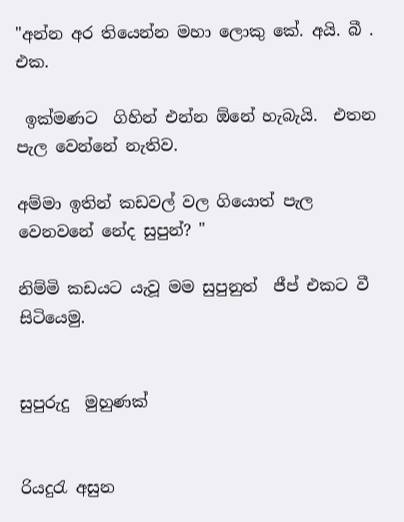"අන්න අර තියෙන්න මහා ලොකු කේ. අයි. බී .  එක.

 ඉක්මණට  ගිහින් එන්න ඕනේ හැබැයි.  එතන පැල වෙන්නේ නැතිව.

අම්මා ඉතින් කඩවල් වල ගියොත් පැල වෙනවනේ නේද සුපුන්? "

නිම්මි කඩයට යැවූ මම සුපුනුත්  ජීප් එකට වී සිටියෙමු.


සුපුරුදු  මුහුණක්


රියදුරැ අසුන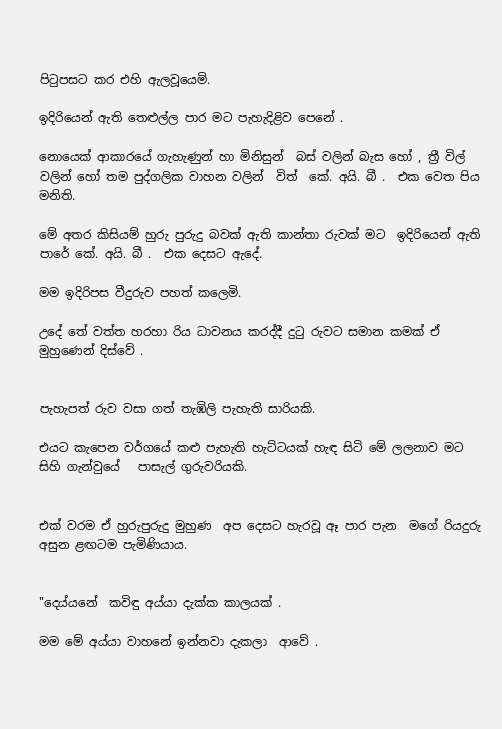පිටුපසට කර එහි ඇලවූයෙමි.

ඉදිරියෙන් ඇති තෙළුල්ල පාර මට පැහැදිළිව පෙනේ .

නොයෙක් ආකාරයේ ගැහැණුන් හා මිනිසුන්  බස් වලින් බැස හෝ , ත්‍රී විල් වලින් හෝ තම පුද්ගලික වාහන වලින්  විත්  කේ. අයි. බී .  එක වෙත පිය මනිති.

මේ අතර කිසියම් හුරු පුරුදු බවක් ඇති කාන්තා රුවක් මට  ඉදිරියෙන් ඇති පාරේ කේ. අයි. බී .  එක දෙසට ඇදේ.

මම ඉදිරිපස වීදුරුව පහත් කලෙමි.

උදේ තේ වත්ත හරහා රිය ධාවනය කරද්දී දුටු රුවට සමාන කමක් ඒ මුහුණෙන් දිස්වේ .


පැහැපත් රුව වසා ගත් තැඹිලි පැහැති සාරියකි.

එයට කැපෙන වර්ගයේ කළු පැහැති හැට්ටයක් හැඳ සිටි මේ ලලනාව මට සිහි ගැන්වුයේ   පාසැල් ගුරුවරියකි.


එක් වරම ඒ හුරුපුරුදු මුහුණ  අප දෙසට හැරවූ ඈ පාර පැන  මගේ රියදුරු අසුන ළඟටම පැමිණියාය.


"දෙය්යනේ  කවිඳු අය්යා දැක්ක කාලයක් .

මම මේ අය්යා වාහනේ ඉන්නවා දැකලා  ආවේ .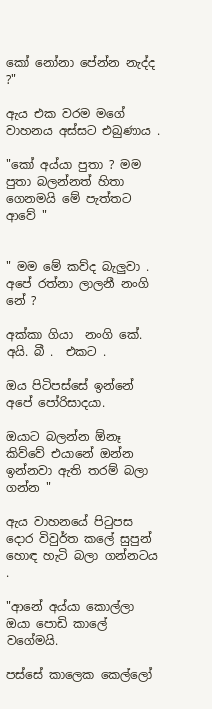කෝ නෝනා පේන්න නැද්ද ?"

ඇය එක වරම මගේ වාහනය අස්සට එබුණාය .

"කෝ අය්යා පුතා ? මම පුතා බලන්නත් හිතා ගෙනමයි මේ පැත්තට ආවේ "


" මම මේ කව්ද බැලුවා .  අපේ රත්නා ලාලනී නංගි නේ ?

අක්කා ගියා  නංගි කේ. අයි. බී .  එකට .

ඔය පිටිපස්සේ ඉන්නේ අපේ පෝරිසාදයා.

ඔයාට බලන්න ඕනෑ කිව්වේ එයානේ ඔන්න ඉන්නවා ඇති තරම් බලා ගන්න "

ඇය වාහනයේ පිටුපස දොර විවුර්ත කලේ සුපුන් හොඳ හැටි බලා ගන්නටය .

"ආනේ අය්යා කොල්ලා  ඔයා පොඩි කාලේ වගේමයි.

පස්සේ කාලෙක කෙල්ලෝ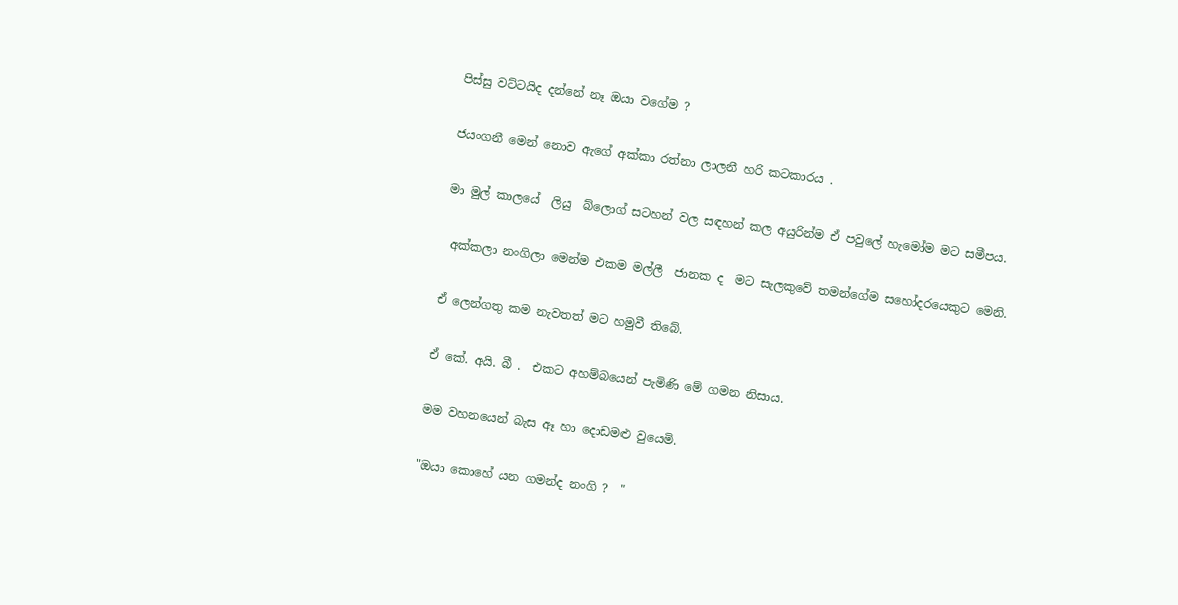පිස්සු වට්ටයිද දන්නේ නෑ ඔයා වගේම ?

ජයංගනී මෙන් නොව ඇගේ අක්කා රත්නා ලාලනී හරි කටකාරය .

මා මුල් කාලයේ  ලියු  බ්ලොග් සටහන් වල සඳහන් කල අයුරින්ම ඒ පවුලේ හැමෝම මට සමීපය.

 අක්කලා නංගිලා මෙන්ම එකම මල්ලී  ජානක ද  මට සැලකුවේ තමන්ගේම සහෝදරයෙකුට මෙනි.

ඒ ලෙන්ගතු කම නැවතත් මට හමුවී තිබේ.

ඒ කේ. අයි. බී .  එකට අහම්බයෙන් පැමිණි මේ ගමන නිසාය.

මම වහනයෙන් බැස ඈ හා දොඩමළු වුයෙමි.

"ඔයා කොහේ යන ගමන්ද නංගි ?  "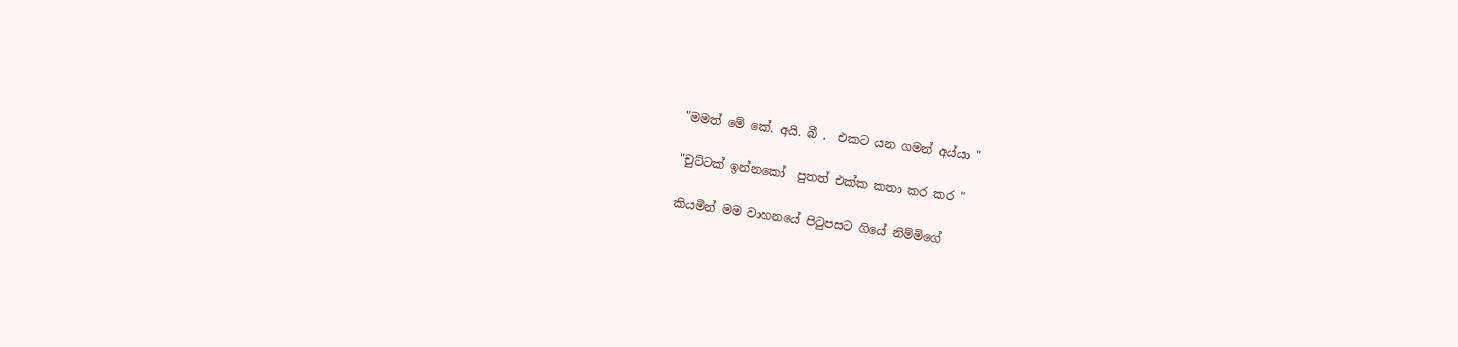"මමත් මේ කේ. අයි. බී .  එකට යන ගමන් අය්යා "

"චුට්ටක් ඉන්නකෝ  පුතත් එක්ක කතා කර කර "

කියමින් මම වාහනයේ පිටුපසට ගියේ නිම්මිගේ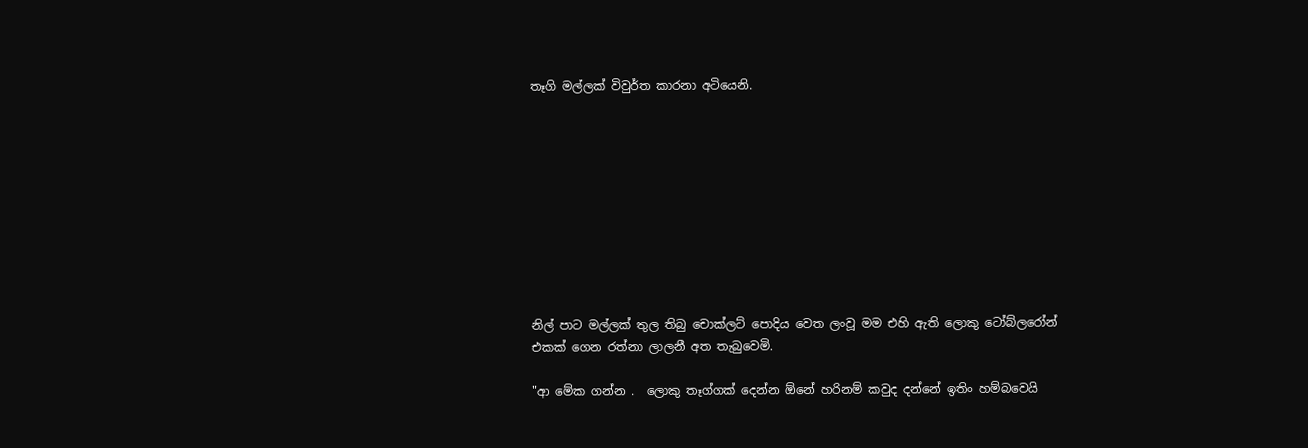තෑගි මල්ලක් විවුර්ත කාරනා අටියෙනි.










නිල් පාට මල්ලක් තුල තිබු චොක්ලට් පොදිය වෙත ලංවූ මම එහි ඇති ලොකු ටෝබ්ලරෝන් එකක් ගෙන රත්නා ලාලනී අත තැබුවෙමි.

"ආ මේක ගන්න .  ලොකු තෑග්ගක් දෙන්න ඕනේ හරිනම් කවුද දන්නේ ඉතිං හම්බවෙයි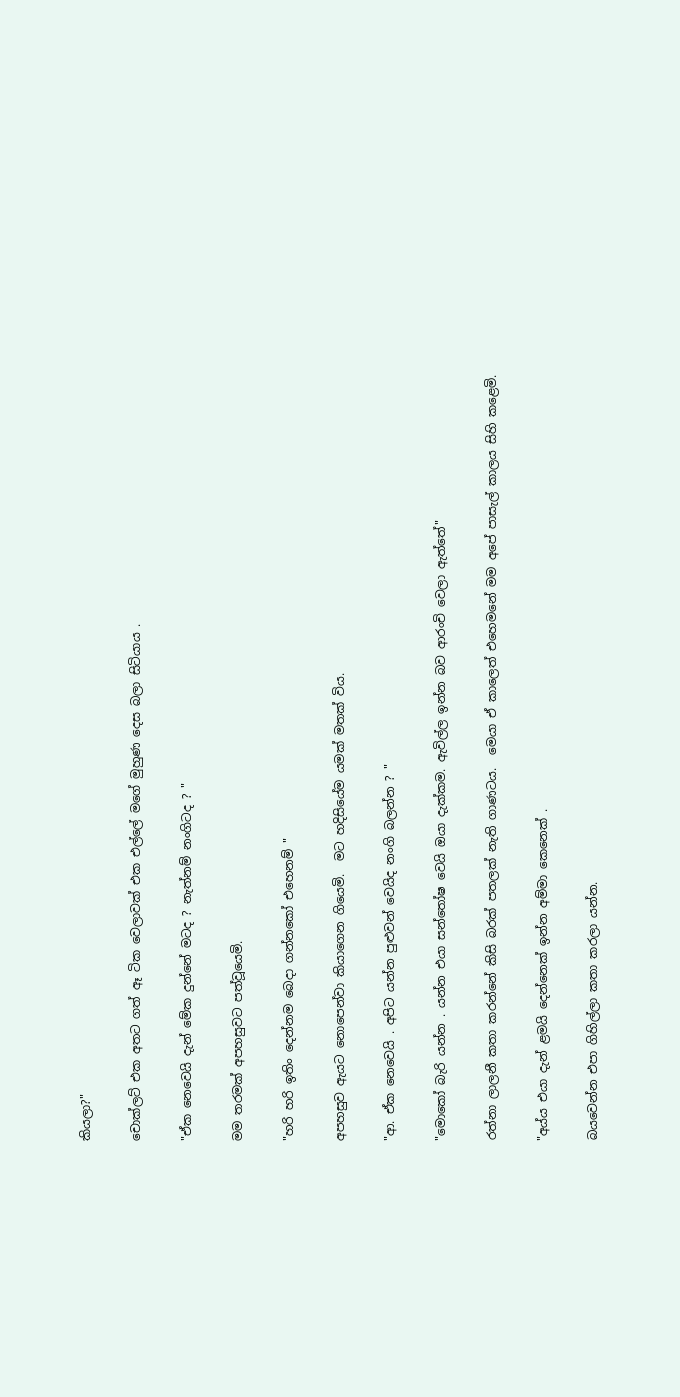කියලා?"

චොක්ලට් එක අතට ගත් ඈ ටික වෙලාවක් එක එල්ලේ මගේ මුහුණ දෙස බලා සිටියාය .

"ඒක නෙවෙයි දැන් මේක දුන්නේ මටද ? නැත්නම් නංගිටද ? "

මම තරමක් අපහසුවට පත්වූයෙමි.

"හරි හරි ඉතිං දෙන්නම බෙදා ගන්නකෝ එහෙනම් "

අපහසුව ඇයට නොපෙන්වා කියාගෙන ගියෙමි.  මට හදිසියේම යමක් මතක් විය.

"ආ. ඒක නෙවෙයි . අපිට යන්න පුළුවන් වෙයිද නංගි බලන්න ? "

"මොකෝ බැරි යන්න . යන්න එයා සන්තෝෂ වෙයි ඔයා දැක්කම. ඇවිල්ල ඉන්න බව ආරංචි වෙලා ඇත්තේ"

රත්නා ලාලනී කතා කරන්නේ කිසි බරක් පතලක් නැති ගාණටය.  මෙයා ඒ කාලෙත් එහෙමනේ මම අපේ පාසැල් කාලය සිහි කළෙමි.

"අය්ය එයා දැන් ළමයි දෙන්නෙක් ඉන්න අම්මා කෙනෙක් .

බයවෙන්න එපා ගිහිල්ලා කතා කරලා යන්න.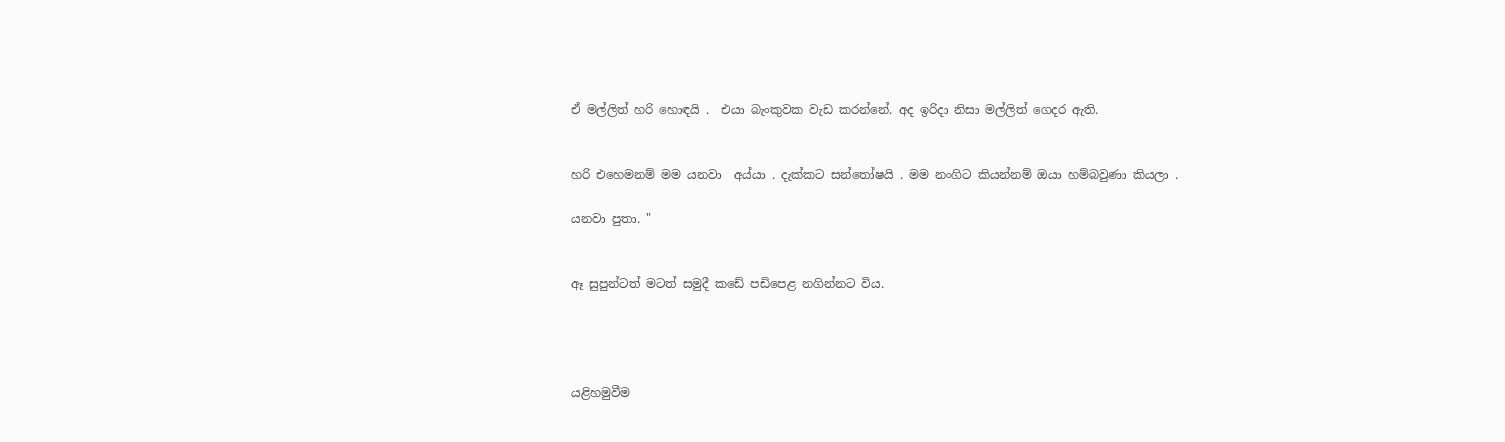ඒ මල්ලිත් හරි හොඳයි .  එයා බැංකුවක වැඩ කරන්නේ. අද ඉරිදා නිසා මල්ලිත් ගෙදර ඇති.


හරි එහෙමනම් මම යනවා  අය්යා . දැක්කට සන්තෝෂයි . මම නංගිට කියන්නම් ඔයා හම්බවුණා කියලා .

යනවා පුතා. "


ඈ සුපුන්ටත් මටත් සමුදී කඩේ පඩිපෙළ නගින්නට විය.




යළිහමුවීම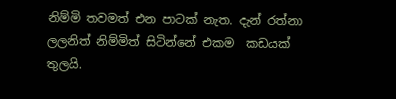නිම්මි තවමත් එන පාටක් නැත. දැන් රත්නා ලලනිත් නිම්මිත් සිටින්නේ එකම  කඩයක් තුලයි.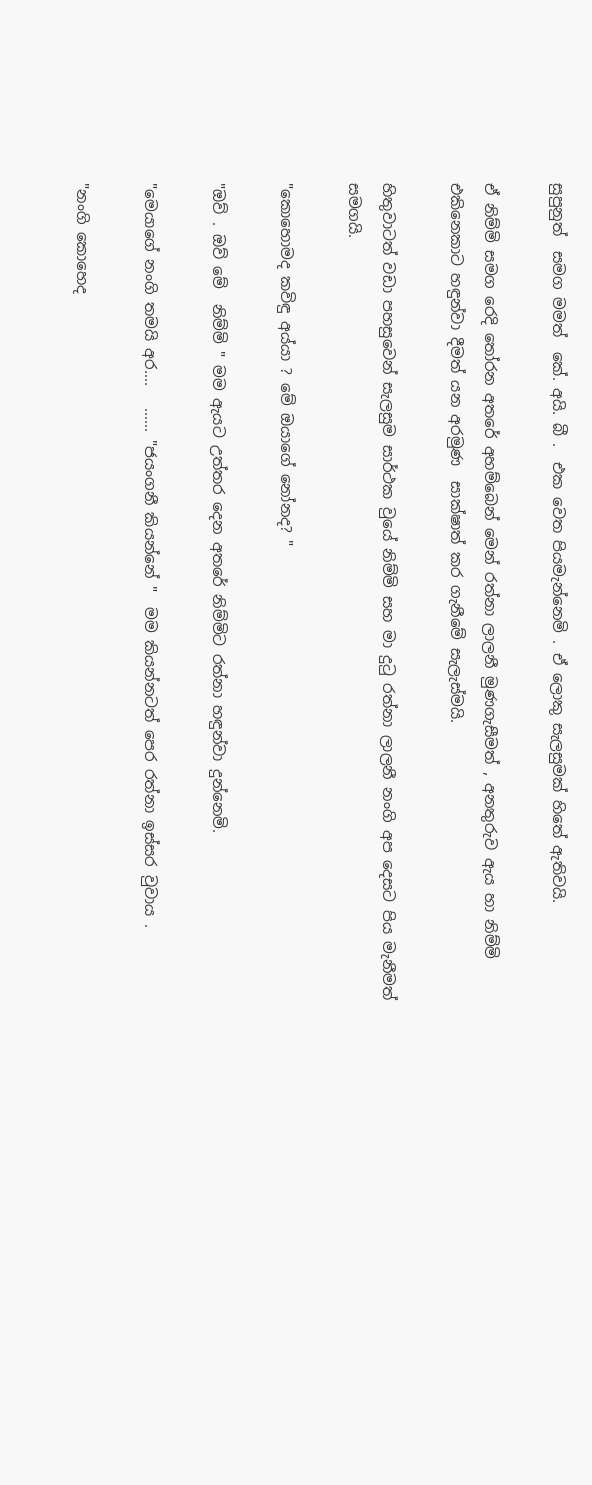සුපුනුත්  සමග මමත්  කේ. අයි. බී .  එක වෙත පියමැන්නෙමි . ඒ ලොකු සැලසුමක් හිතේ ඇතිවයි.

ඒ නිම්මි සමග රෙදි තෝරන අතරේ අහම්බෙන් මෙන් රත්නා ලාලනී මුණගැසීමත් , අනතුරුව ඇය හා නිම්මි එකිනෙකාට හඳුන්වා දීමත් යන අරමුණ  සාක්ෂාත් කර ගැනීමේ සැලැස්මයි.

හිතුවාටත් වඩා පහසුවෙන් සැලසුම සාර්ථක වුයේ නිම්මි සහ මා දුටු රත්නා ලාලනී නංගි අප දෙසට පිය මැනීමත් සමගයි.

"කොහොමද කවිඳු අය්යා ? මේ ඔයාගේ නෝනද? "

"ඔව් . ඔව් මේ  නිම්මි " මම ඇයට උත්තර දෙන අතරේ නිම්මිට රත්නා හඳුන්වා දුන්නෙමි.

"මෙයාගේ නංගි තමයි අර....   ...... "ජයංගනී කියන්නේ "  මම කියන්නටත් පෙර රත්නා ඉස්සර වුවාය .

"නංගි කොහෙද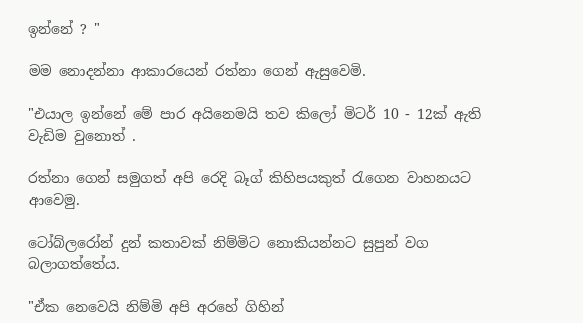ඉන්නේ ? "

මම නොදන්නා ආකාරයෙන් රත්නා ගෙන් ඇසුවෙමි.

"එයාල ඉන්නේ මේ පාර අයිනෙමයි තව කිලෝ මිටර් 10 - 12ක් ඇති වැඩිම වුනොත් .

රත්නා ගෙන් සමුගත් අපි රෙදි බෑග් කිහිපයකුත් රැගෙන වාහනයට ආවෙමු.

ටෝබ්ලරෝන් දුන් කතාවක් නිම්මිට නොකියන්නට සුපුන් වග බලාගත්තේය.

"ඒක නෙවෙයි නිම්මි අපි අරහේ ගිහින්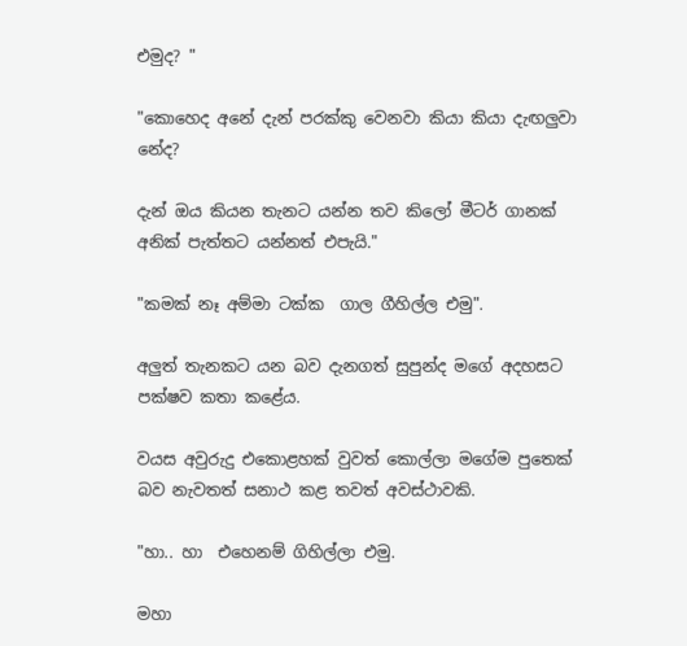එමුද? "

"කොහෙද අනේ දැන් පරක්කු වෙනවා කියා කියා දැඟලුවා නේද?

දැන් ඔය කියන තැනට යන්න තව කිලෝ මීටර් ගානක් අනික් පැත්තට යන්නත් එපැයි."

"කමක් නෑ අම්මා ටක්ක  ගාල ගීහිල්ල එමු".

අලුත් තැනකට යන බව දැනගත් සුපුන්ද මගේ අදහසට පක්ෂව කතා කළේය.

වයස අවුරුදු එකොළහක් වුවත් කොල්ලා මගේම පුතෙක් බව නැවතත් සනාථ කළ තවත් අවස්ථාවකි.

"හා.. හා  එහෙනම් ගිහිල්ලා එමු.

මහා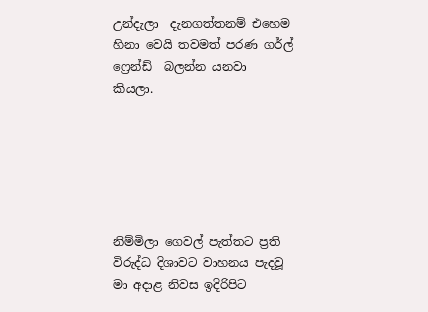උන්දැලා  දැනගත්තනම් එහෙම හිනා වෙයි තවමත් පරණ ගර්ල් ෆ්‍රෙන්ඩ්  බලන්න යනවා කියලා.






නිම්මිලා ගෙවල් පැත්තට ප්‍රති විරුද්ධ දිශාවට වාහනය පැදවූ මා අදාළ නිවස ඉදිරිපිට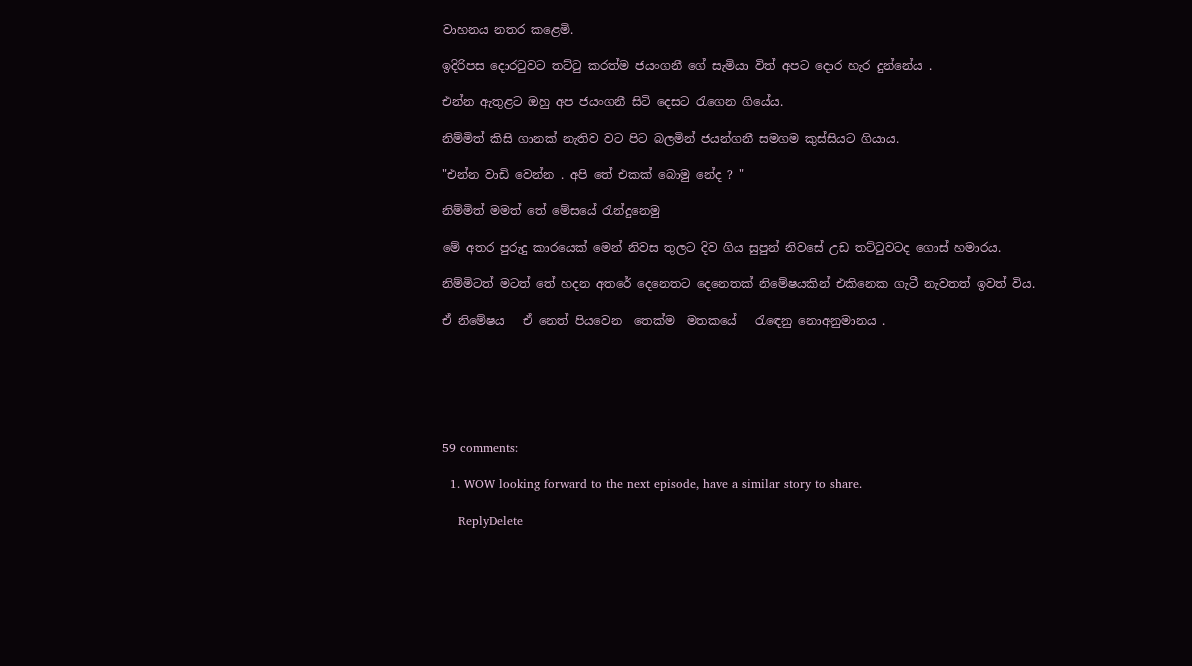වාහනය නතර කළෙමි.

ඉදිරිපස දොරටුවට තට්ටු කරත්ම ජයංගනී ගේ සැමියා විත් අපට දොර හැර දුන්නේය .

එන්න ඇතුළට ඔහු අප ජයංගනී සිටි දෙසට රැගෙන ගියේය.

නිම්මිත් කිසි ගානක් නැතිව වට පිට බලමින් ජයන්ගනී සමගම කුස්සියට ගියාය.

"එන්න වාඩි වෙන්න . අපි තේ එකක් බොමු නේද ? "

නිම්මිත් මමත් තේ මේසයේ රැන්දුනෙමු

මේ අතර පුරුදු කාරයෙක් මෙන් නිවස තුලට දිව ගිය සුපුන් නිවසේ උඩ තට්ටුවටද ගොස් හමාරය.

නිම්මිටත් මටත් තේ හදන අතරේ දෙනෙතට දෙනෙතක් නිමේෂයකින් එකිනෙක ගැටී නැවතත් ඉවත් විය.

ඒ නිමේෂය   ඒ නෙත් පියවෙන  තෙක්ම  මතකයේ   රැඳෙනු නොඅනුමානය .






59 comments:

  1. WOW looking forward to the next episode, have a similar story to share.

    ReplyDelete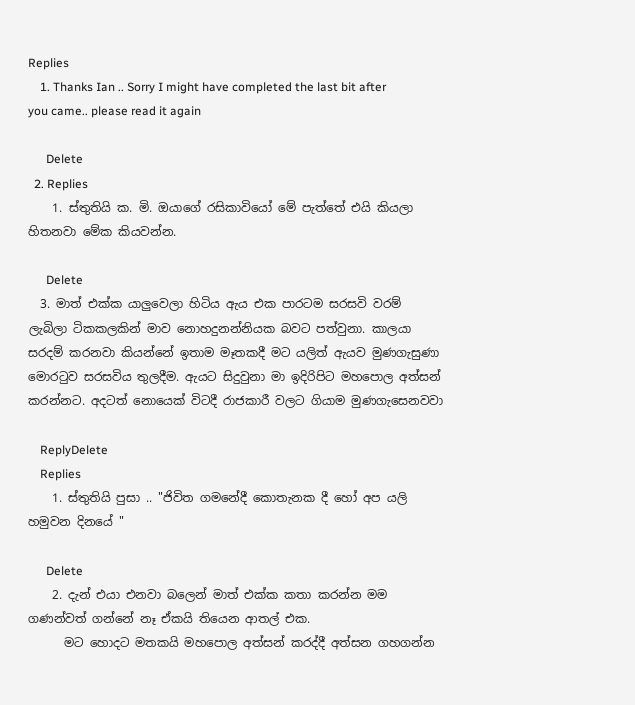Replies
    1. Thanks Ian .. Sorry I might have completed the last bit after you came.. please read it again

      Delete
  2. Replies
    1. ස්තුතියි ක. මි. ඔයාගේ රසිකාවියෝ මේ පැත්තේ එයි කියලා හිතනවා මේක කියවන්න.

      Delete
  3. මාත් එක්ක යාලුවෙලා හිටිය ඇය එක පාරටම සරසවි වරම් ලැබිලා ටිකකලකින් මාව නොහදුනන්නියක බවට පත්වුනා. කාලයා සරදම් කරනවා කියන්නේ ඉතාම මෑතකදී මට යලිත් ඇයව මුණගැසුණා මොරටුව සරසවිය තුලදීම. ඇයට සිදුවුනා මා ඉදිරිපිට මහපොල අත්සන් කරන්නට. අදටත් නොයෙක් විටදී රාජකාරී වලට ගියාම මුණගැසෙනවවා

    ReplyDelete
    Replies
    1. ස්තුතියි පුසා .. "ජිවිත ගමනේදී කොතැනක දී හෝ අප යලි හමුවන දිනයේ "

      Delete
    2. දැන් එයා එනවා බලෙන් මාත් එක්ක කතා කරන්න මම ගණන්වත් ගන්නේ නෑ ඒකයි තියෙන ආතල් එක.
      මට හොදට මතකයි මහපොල අත්සන් කරද්දී අත්සන ගහගන්න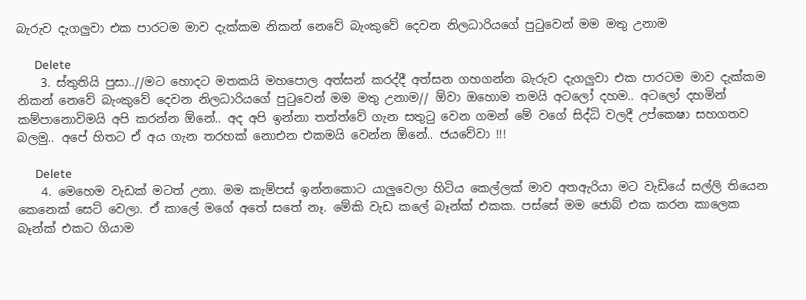බැරුව දැගලුවා එක පාරටම මාව දැක්කම නිකන් නෙවේ බැංකුවේ දෙවන නිලධාරියගේ පුටුවෙන් මම මතු උනාම

      Delete
    3. ස්තුතියි පුසා..//මට හොදට මතකයි මහපොල අත්සන් කරද්දී අත්සන ගහගන්න බැරුව දැගලුවා එක පාරටම මාව දැක්කම නිකන් නෙවේ බැංකුවේ දෙවන නිලධාරියගේ පුටුවෙන් මම මතු උනාම// ඕවා ඔහොම තමයි අටලෝ දහම.. අටලෝ දහමින් කම්පානොවිමයි අපි කරන්න ඕනේ.. අද අපි ඉන්නා තත්ත්වේ ගැන සතුටු වෙන ගමන් මේ වගේ සිද්ධි වලදී උප්කෙෂා සහගතව බලමු.. අපේ හිතට ඒ අය ගැන තරහක් නොඑන එකමයි වෙන්න ඕනේ.. ජයවේවා !!!

      Delete
    4. මෙහෙම වැඩක් මටත් උනා. මම කැම්පස් ඉන්නකොට යාලුවෙලා හිටිය කෙල්ලක් මාව අතඇරියා මට වැඩියේ සල්ලි තියෙන කෙනෙක් සෙට් වෙලා. ඒ කාලේ මගේ අතේ සතේ නෑ. මේකි වැඩ කලේ බෑන්ක් එකක. පස්සේ මම ජොබ් එක කරන කාලෙක බෑන්ක් එකට ගියාම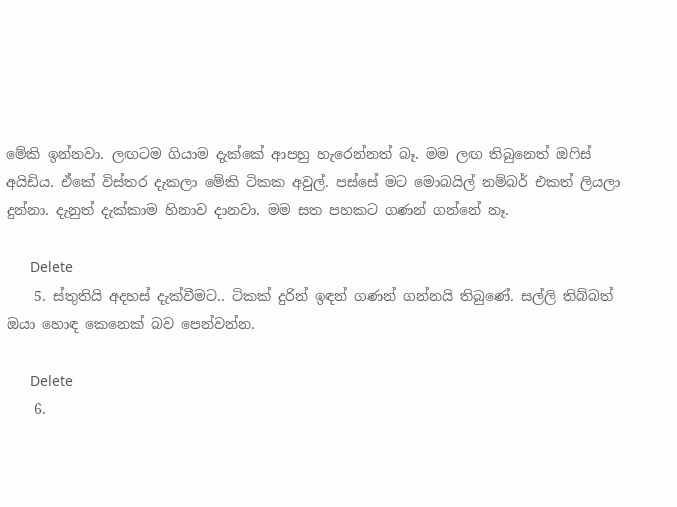මේකි ඉන්නවා. ලඟටම ගියාම දැක්කේ ආපහු හැරෙන්නත් බෑ. මම ලඟ තිබුනෙත් ඔෆිස් අයිඩිය. ඒකේ විස්තර දැකලා මේකි ටිකක අවුල්. පස්සේ මට මොබයිල් නම්බර් එකත් ලියලා දුන්නා. දැනුත් දැක්කාම හිනාව දානවා. මම සත පහකට ගණන් ගන්නේ නෑ.

      Delete
    5. ස්තුතියි අදහස් දැක්වීමට.. ටිකක් දුරින් ඉඳන් ගණන් ගන්නයි තිබුණේ. සල්ලි තිබ්බත් ඔයා හොඳ කෙනෙක් බව පෙන්වන්න.

      Delete
    6.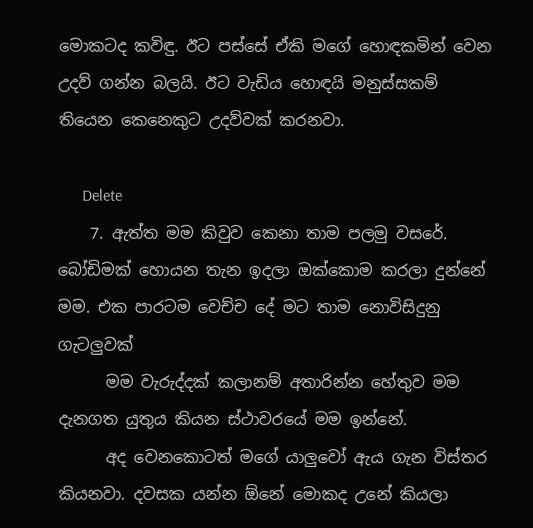මොකටද කවිඳු. ඊට පස්සේ ඒකි මගේ හොඳකමින් වෙන උදව් ගන්න බලයි. ඊට වැඩිය හොඳයි මනුස්සකම් තියෙන කෙනෙකුට උදව්වක් කරනවා.

      Delete
    7. ඇත්ත මම කිවුව කෙනා තාම පලමු වසරේ. බෝඩිමක් හොයන තැන ඉදලා ඔක්කොම කරලා දුන්නේ මම. එක පාරටම වෙච්ච දේ මට තාම නොවිසිදුනු ගැටලුවක්
      මම වැරුද්දක් කලානම් අතාරින්න හේතුව මම දැනගත යුතුය කියන ස්ථාවරයේ මම ඉන්නේ.
      අද වෙනකොටත් මගේ යාලුවෝ ඇය ගැන විස්තර කියනවා. දවසක යන්න ඕනේ මොකද උනේ කියලා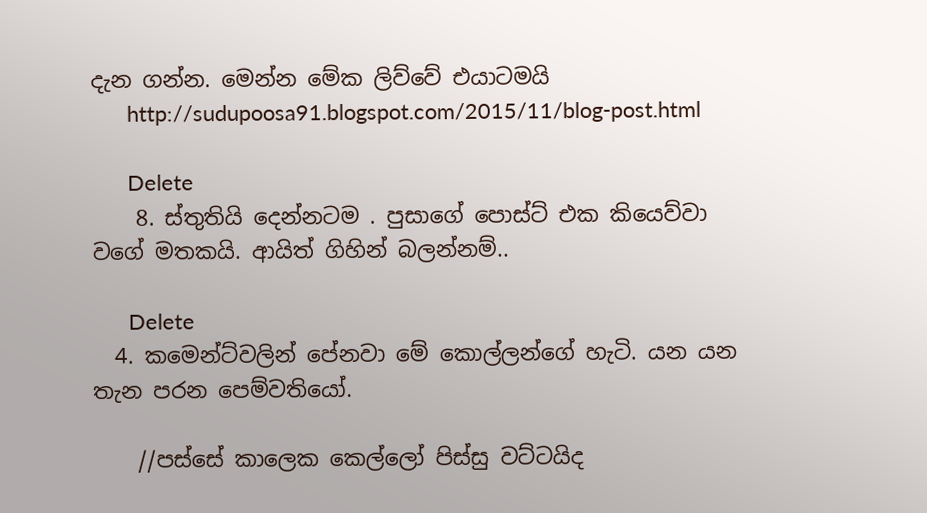දැන ගන්න. මෙන්න මේක ලිව්වේ එයාටමයි
      http://sudupoosa91.blogspot.com/2015/11/blog-post.html

      Delete
    8. ස්තුතියි දෙන්නටම . පුසාගේ පොස්ට් එක කියෙව්වා වගේ මතකයි. ආයිත් ගිහින් බලන්නම්..

      Delete
  4. කමෙන්ට්වලින් පේනවා මේ කොල්ලන්ගේ හැටි. යන යන තැන පරන පෙම්වතියෝ.

    //පස්සේ කාලෙක කෙල්ලෝ පිස්සු වට්ටයිද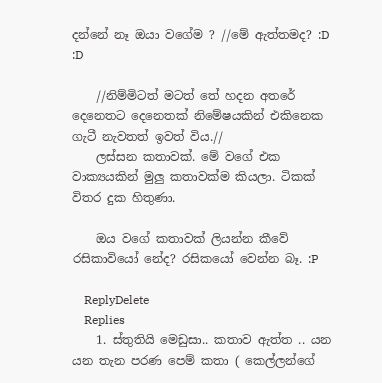දන්නේ නෑ ඔයා වගේම ? //මේ ඇත්තමද? :D :D

    //නිම්මිටත් මටත් තේ හදන අතරේ දෙනෙතට දෙනෙතක් නිමේෂයකින් එකිනෙක ගැටී නැවතත් ඉවත් විය.//
    ලස්සන කතාවක්. මේ වගේ එක වාක්‍යයකින් මුලු කතාවක්ම කියලා. ටිකක් විතර දුක හිතුණා.

    ඔය වගේ කතාවක් ලියන්න කීවේ රසිකාවියෝ නේද? රසිකයෝ වෙන්න බෑ. :P

    ReplyDelete
    Replies
    1. ස්තුතියි මෙඩුසා.. කතාව ඇත්ත .. යන යන තැන පරණ පෙම් කතා ( කෙල්ලන්ගේ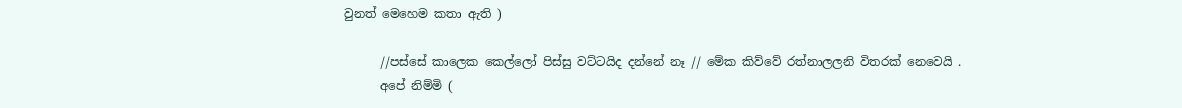වුනත් මෙහෙම කතා ඇති )

      //පස්සේ කාලෙක කෙල්ලෝ පිස්සු වට්ටයිද දන්නේ නෑ // මේක කිව්වේ රත්නාලලනි විතරක් නෙවෙයි .
      අපේ නිම්මි (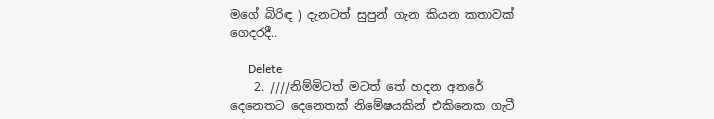මගේ බිරිඳ ) දැනටත් සුපුන් ගැන කියන කතාවක් ගෙදරදී..

      Delete
    2. ////නිම්මිටත් මටත් තේ හදන අතරේ දෙනෙතට දෙනෙතක් නිමේෂයකින් එකිනෙක ගැටී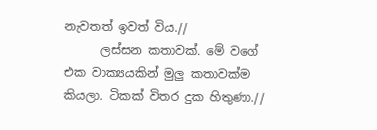නැවතත් ඉවත් විය.//
      ලස්සන කතාවක්. මේ වගේ එක වාක්‍යයකින් මුලු කතාවක්ම කියලා. ටිකක් විතර දුක හිතුණා.//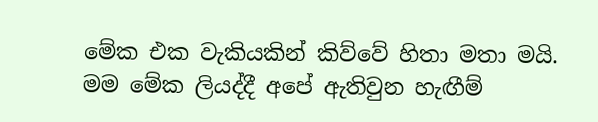මේක එක වැකියකින් කිව්වේ හිතා මතා මයි. මම මේක ලියද්දී අපේ ඇතිවුන හැඟීම්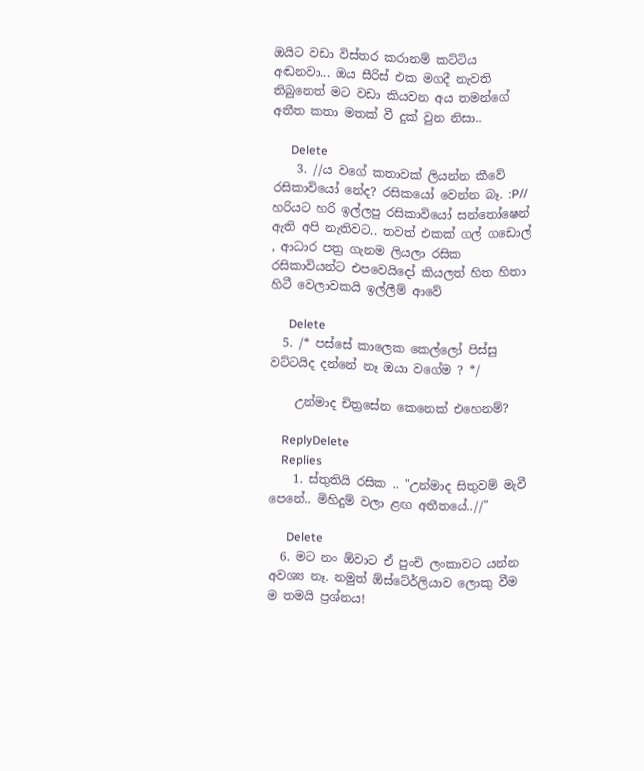ඔයිට වඩා විස්තර කරානම් කට්ටිය අඬනවා... ඔය සීරිස් එක මගදී නැවති තිබුනෙත් මට වඩා කියවන අය තමන්ගේ අතීත කතා මතක් වී දුක් වුන නිසා..

      Delete
    3. //ය වගේ කතාවක් ලියන්න කීවේ රසිකාවියෝ නේද? රසිකයෝ වෙන්න බෑ. :P// හරියට හරි ඉල්ලපු රසිකාවියෝ සන්තෝෂෙන් ඇති අපි නැතිවට.. තවත් එකක් ගල් ගඩොල් , ආධාර පත්‍ර ගැනම ලියලා රසික රසිකාවියන්ට එපවෙයිදෝ කියලත් හිත හිතා හිටී වෙලාවකයි ඉල්ලීම් ආවේ

      Delete
  5. /* පස්සේ කාලෙක කෙල්ලෝ පිස්සු වට්ටයිද දන්නේ නෑ ඔයා වගේම ? */

    උන්මාද චිත්‍රසේන කෙනෙක් එහෙනම්?

    ReplyDelete
    Replies
    1. ස්තුතියි රසික .. "උන්මාද සිතුවම් මැවී පෙනේ.. මිහිදුම් වලා ළඟ අතීතයේ..//"

      Delete
  6. මට නං ඕවාට ඒ පුංචි ලංකාවට යන්න අවශ්‍ය නෑ. නමුත් ඕස්ටේ‍ර්ලියාව ලොකු වීම ම තමයි ප්‍රශ්නය!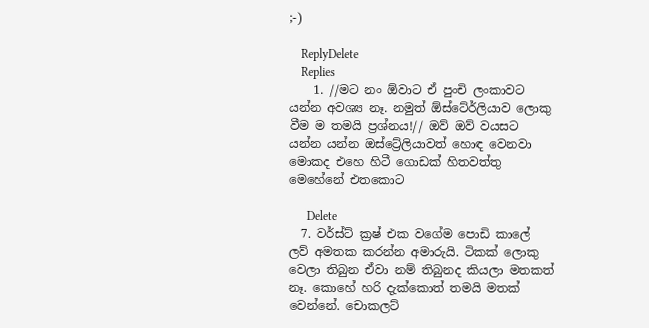;-)

    ReplyDelete
    Replies
    1. //මට නං ඕවාට ඒ පුංචි ලංකාවට යන්න අවශ්‍ය නෑ. නමුත් ඕස්ටේ‍ර්ලියාව ලොකු වීම ම තමයි ප්‍රශ්නය!// ඔව් ඔව් වයසට යන්න යන්න ඔස්ට්‍රේලියාවත් හොඳ වෙනවා මොකද එහෙ හිටී ගොඩක් හිතවත්තු මෙහේනේ එතකොට

      Delete
  7. වර්ස්ට් ක්‍රෂ් එක වගේම පොඩි කාලේ ලව් අමතක කරන්න අමාරුයි. ටිකක් ලොකු වෙලා තිබුන ඒවා නම් තිබුනද කියලා මතකත් නෑ. කොහේ හරි දැක්කොත් තමයි මතක් වෙන්නේ. චොකලට්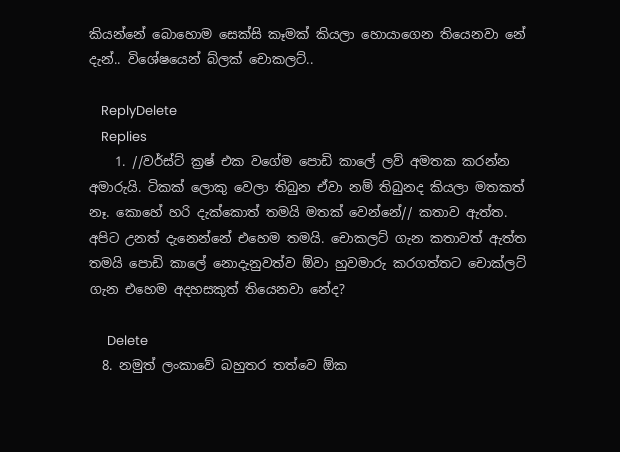කියන්නේ බොහොම සෙක්සි කෑමක් කියලා හොයාගෙන තියෙනවා නේ දැන්.. විශේෂයෙන් බ්ලක් චොකලට්..

    ReplyDelete
    Replies
    1. //වර්ස්ට් ක්‍රෂ් එක වගේම පොඩි කාලේ ලව් අමතක කරන්න අමාරුයි. ටිකක් ලොකු වෙලා තිබුන ඒවා නම් තිබුනද කියලා මතකත් නෑ. කොහේ හරි දැක්කොත් තමයි මතක් වෙන්නේ// කතාව ඇත්ත. අපිට උනත් දැනෙන්නේ එහෙම තමයි. චොකලට් ගැන කතාවත් ඇත්ත තමයි පොඩි කාලේ නොදැනුවත්ව ඕවා හුවමාරු කරගත්තට චොක්ලට් ගැන එහෙම අදහසකුත් තියෙනවා නේද?

      Delete
  8. නමුත් ලංකාවේ බහුතර තත්වෙ ඕක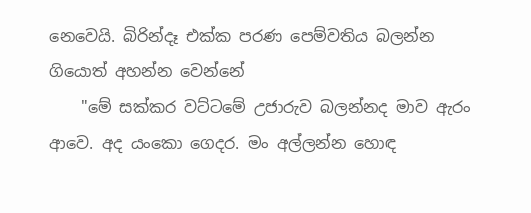නෙවෙයි. බිරින්දෑ එක්ක පරණ පෙම්වතිය බලන්න ගියොත් අහන්න වෙන්නේ
    "මේ සක්කර වට්ටමේ උජාරුව බලන්නද මාව ඇරං ආවෙ. අද යංකො ගෙදර. මං අල්ලන්න හොඳ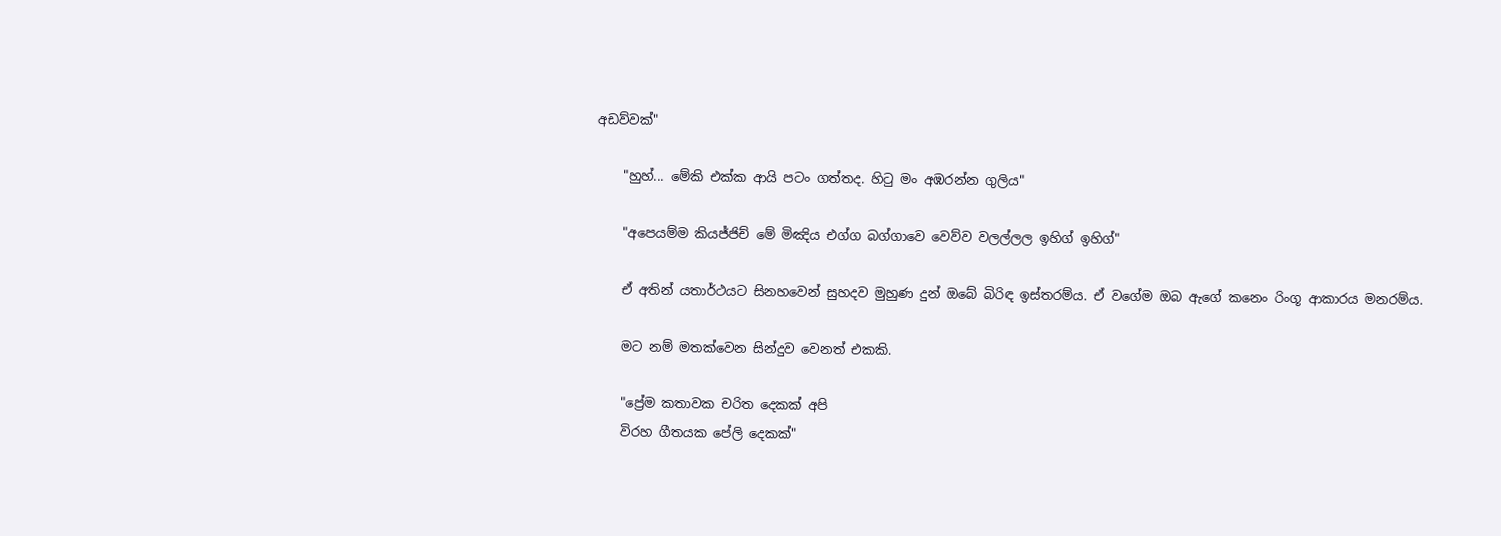අඩව්වක්"

    "හුහ්... මේකි එක්ක ආයි පටං ගත්තද. හිටු මං අඹරන්න ගුලිය"

    "අපෙයම්ම කියජ්ජිච් මේ මිඤිය එග්ග බග්ගාවෙ වෙව්ව වලල්ලල ඉහිග් ඉහිග්"

    ඒ අතින් යතාර්ථයට සිනහවෙන් සුහදව මුහුණ දුන් ඔබේ බිරිඳ ඉස්තරම්ය. ඒ වගේම ඔබ ඇගේ කනෙං රිංගූ ආකාරය මනරම්ය.

    මට නම් මතක්වෙන සින්දුව වෙනත් එකකි.

    "ප්‍රේම කතාවක චරිත දෙකක් අපි
    විරහ ගීතයක පේලි දෙකක්"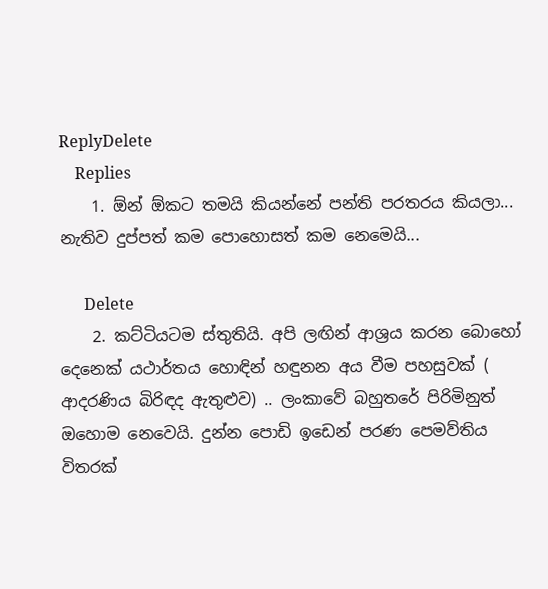ReplyDelete
    Replies
    1. ඕන් ඕකට තමයි කියන්නේ පන්ති පරතරය කියලා... නැතිව දුප්පත් කම පොහොසත් කම නෙමෙයි...

      Delete
    2. කට්ටියටම ස්තුතියි. අපි ලඟින් ආශ්‍රය කරන බොහෝ දෙනෙක් යථාර්තය හොඳින් හඳුනන අය වීම පහසුවක් ( ආදරණිය බිරිඳද ඇතුළුව) .. ලංකාවේ බහුතරේ පිරිමිනුත් ඔහොම නෙවෙයි. දුන්න පොඩි ඉඩෙන් පරණ පෙමව්තිය විතරක්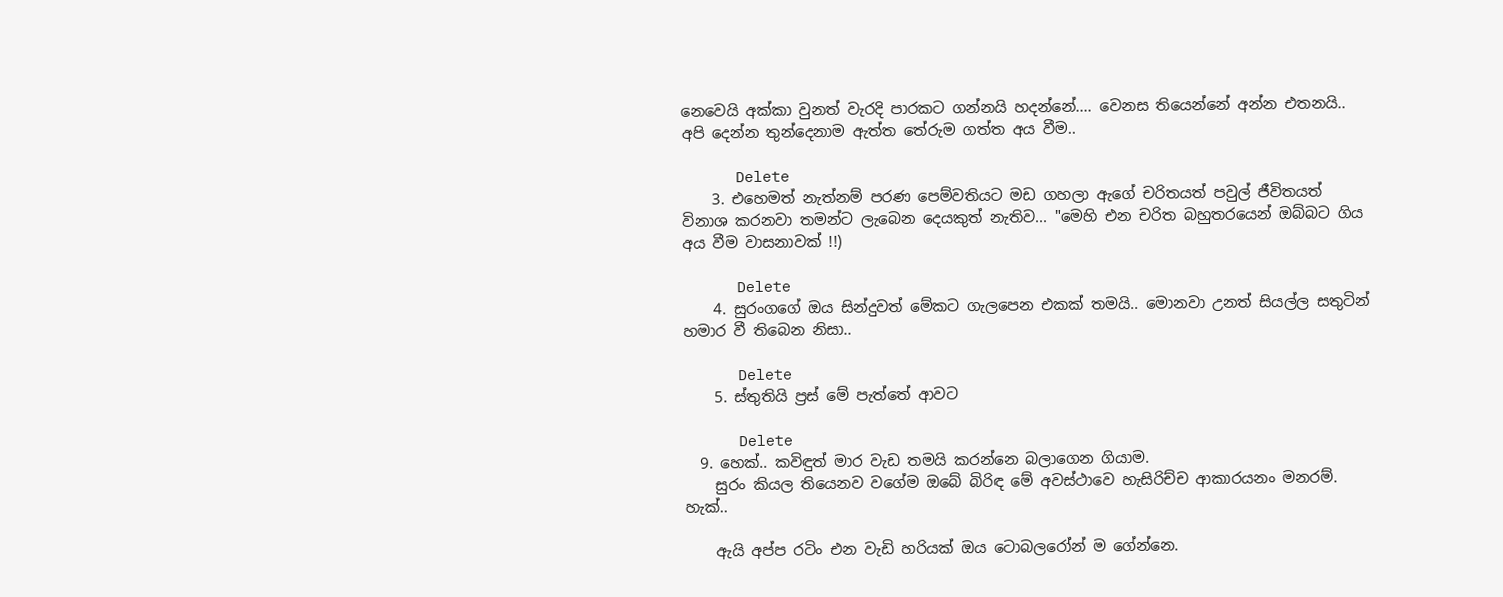නෙවෙයි අක්කා වුනත් වැරදි පාරකට ගන්නයි හදන්නේ.... වෙනස තියෙන්නේ අන්න එතනයි.. අපි දෙන්න තුන්දෙනාම ඇත්ත තේරුම ගත්ත අය වීම..

      Delete
    3. එහෙමත් නැත්නම් පරණ පෙම්වතියට මඩ ගහලා ඇගේ චරිතයත් පවුල් ජීවිතයත් විනාශ කරනවා තමන්ට ලැබෙන දෙයකුත් නැතිව... "මෙහි එන චරිත බහුතරයෙන් ඔබ්බට ගිය අය වීම වාසනාවක් !!)

      Delete
    4. සුරංගගේ ඔය සින්දුවත් මේකට ගැලපෙන එකක් තමයි.. මොනවා උනත් සියල්ල සතුටින් හමාර වී තිබෙන නිසා..

      Delete
    5. ස්තුතියි ප්‍රස් මේ පැත්තේ ආවට

      Delete
  9. හෙක්.. කවිඳුත් මාර වැඩ තමයි කරන්නෙ බලාගෙන ගියාම.
    සුරං කියල තියෙනව වගේම ඔබේ බිරිඳ මේ අවස්ථාවෙ හැසිරිච්ච ආකාරයනං මනරම්. හැක්..

    ඇයි අප්ප රටිං එන වැඩි හරියක් ඔය ටොබල‍රෝන් ම ගේන්නෙ.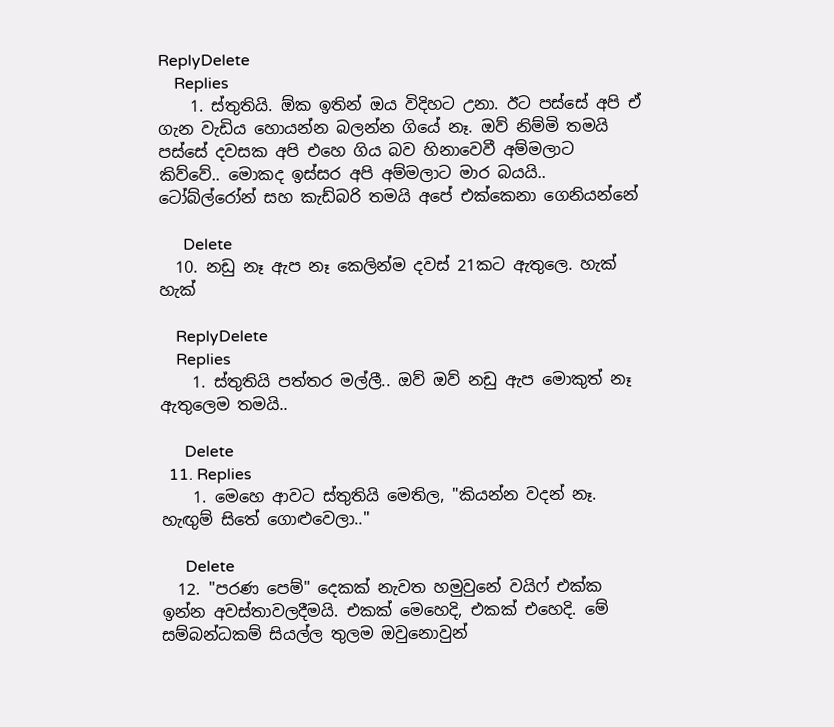ReplyDelete
    Replies
    1. ස්තුතියි. ඕක ඉතින් ඔය විදිහට උනා. ඊට පස්සේ අපි ඒ ගැන වැඩිය හොයන්න බලන්න ගියේ නෑ. ඔව් නිම්මි තමයි පස්සේ දවසක අපි එහෙ ගිය බව හිනාවෙවී අම්මලාට කිව්වේ.. මොකද ඉස්සර අපි අම්මලාට මාර බයයි.. ටෝබ්ල්රෝන් සහ කැඩ්බරි තමයි අපේ එක්කෙනා ගෙනියන්නේ

      Delete
  10. නඩු නෑ ඇප නෑ කෙලින්ම දවස් 21කට ඇතුලෙ. හැක් හැක්

    ReplyDelete
    Replies
    1. ස්තුතියි පත්තර මල්ලී.. ඔව් ඔව් නඩු ඇප මොකුත් නෑ ඇතුලෙම තමයි..

      Delete
  11. Replies
    1. මෙහෙ ආවට ස්තුතියි මෙතිල, "කියන්න වදන් නෑ. හැඟුම් සිතේ ගොළුවෙලා.."

      Delete
  12. "පරණ පෙම්" දෙකක් නැවත හමුවුනේ වයිෆ් එක්ක ඉන්න අවස්තාවලදීමයි. එකක් මෙහෙදි, එකක් එහෙදි. මේ සම්බන්ධකම් සියල්ල තුලම ඔවුනොවුන්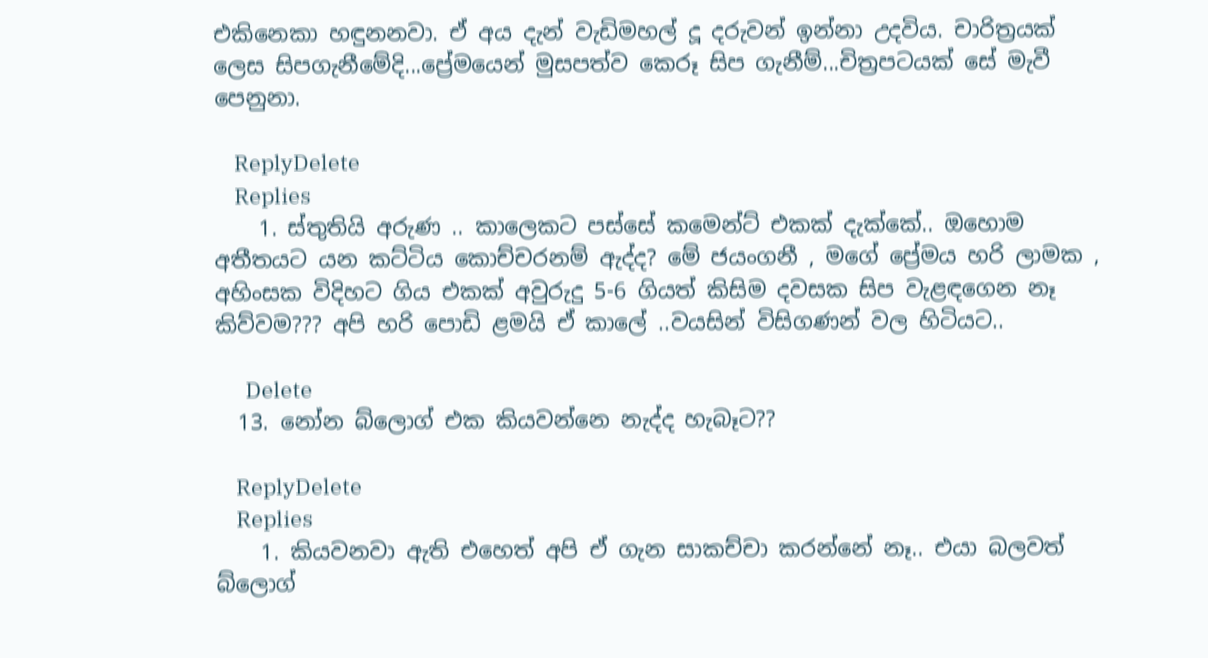එකිනෙකා හඳුනනවා. ඒ අය දැන් වැඩිමහල් දූ දරුවන් ඉන්නා උදවිය. චාරිත්‍රයක් ලෙස සිපගැනීමේදි...ප්‍රේමයෙන් මුසපත්ව කෙරූ සිප ගැනීම්...චිත්‍රපටයක් සේ මැවී පෙනුනා.

    ReplyDelete
    Replies
    1. ස්තුතියි අරුණ .. කාලෙකට පස්සේ කමෙන්ට් එකක් දැක්කේ.. ඔහොම අතීතයට යන කට්ටිය කොච්චරනම් ඇද්ද? මේ ජයංගනී , මගේ ප්‍රේමය හරි ලාමක , අහිංසක විදිහට ගිය එකක් අවුරුදු 5-6 ගියත් කිසිම දවසක සිප වැළඳගෙන නෑ කිව්වම??? අපි හරි පොඩි ළමයි ඒ කාලේ ..වයසින් විසිගණන් වල හිටියට..

      Delete
  13. නෝන බ්ලොග් එක කියවන්නෙ නැද්ද හැබෑට??

    ReplyDelete
    Replies
    1. කියවනවා ඇති එහෙත් අපි ඒ ගැන සාකච්චා කරන්නේ නෑ.. එයා බලවත් බ්ලොග්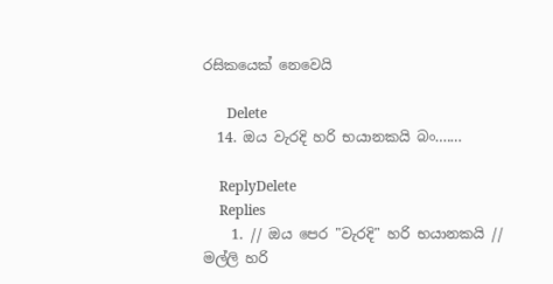රසිකයෙක් නෙවෙයි

      Delete
  14. ඔය වැරදි හරි භයානකයි බං.......

    ReplyDelete
    Replies
    1. // ඔය පෙර "වැරදි" හරි භයානකයි // මල්ලි හරි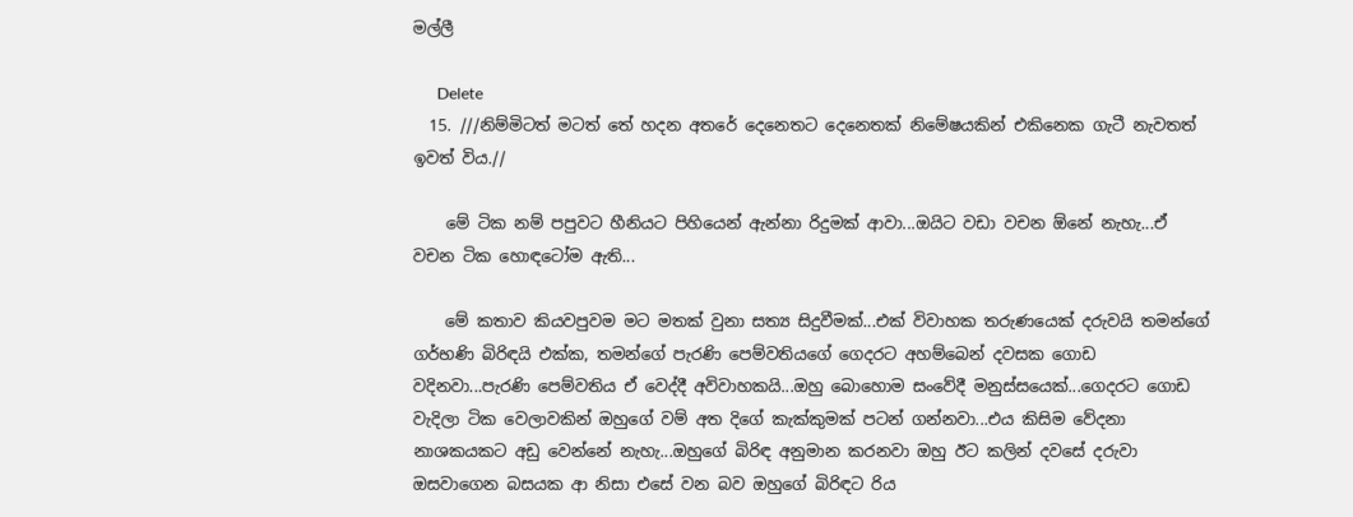මල්ලී

      Delete
  15. ///නිම්මිටත් මටත් තේ හදන අතරේ දෙනෙතට දෙනෙතක් නිමේෂයකින් එකිනෙක ගැටී නැවතත් ඉවත් විය.//

    මේ ටික නම් පපුවට හීනියට පිහියෙන් ඇන්නා රිදුමක් ආවා...ඔයිට වඩා වචන ඕනේ නැහැ...ඒ වචන ටික හොඳටෝම ඇති...

    මේ කතාව කියවපුවම මට මතක් වුනා සත්‍ය සිදුවීමක්...එක් විවාහක තරුණයෙක් දරුවයි තමන්ගේ ගර්භණි බිරිඳයි එක්ක, තමන්ගේ පැරණි පෙම්වතියගේ ගෙදරට අහම්බෙන් දවසක ගොඩ වදිනවා...පැරණි පෙම්වතිය ඒ වෙද්දී අවිවාහකයි...ඔහු බොහොම සංවේදී මනුස්සයෙක්...ගෙදරට ගොඩ වැදිලා ටික වෙලාවකින් ඔහුගේ වම් අත දිගේ කැක්කුමක් පටන් ගන්නවා...එය කිසිම වේදනා නාශකයකට අඩු වෙන්නේ නැහැ...ඔහුගේ බිරිඳ අනුමාන කරනවා ඔහු ඊට කලින් දවසේ දරුවා ඔසවාගෙන බසයක ආ නිසා එසේ වන බව ඔහුගේ බිරිඳට රිය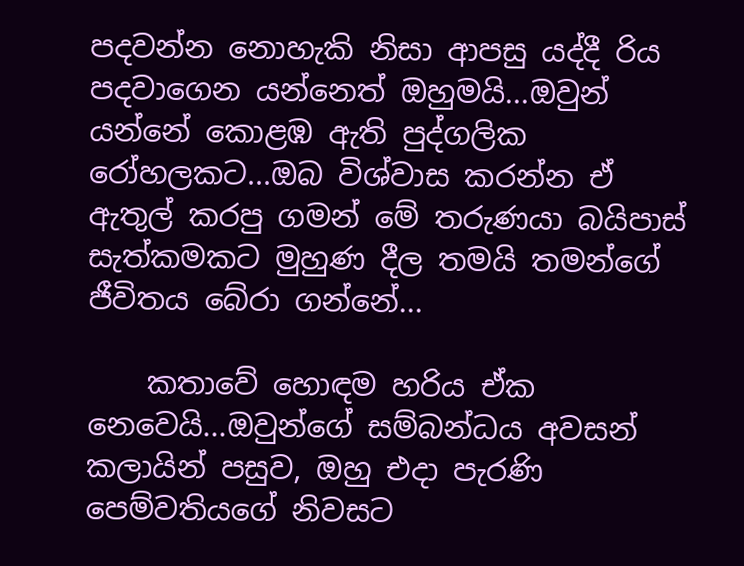පදවන්න නොහැකි නිසා ආපසු යද්දී රිය පදවාගෙන යන්නෙත් ඔහුමයි...ඔවුන් යන්නේ කොළඹ ඇති පුද්ගලික රෝහලකට...ඔබ විශ්වාස කරන්න ඒ ඇතුල් කරපු ගමන් මේ තරුණයා බයිපාස් සැත්කමකට මුහුණ දීල තමයි තමන්ගේ ජීවිතය බේරා ගන්නේ...

    කතාවේ හොඳම හරිය ඒක නෙවෙයි...ඔවුන්ගේ සම්බන්ධය අවසන් කලායින් පසුව, ඔහු එදා පැරණි පෙම්වතියගේ නිවසට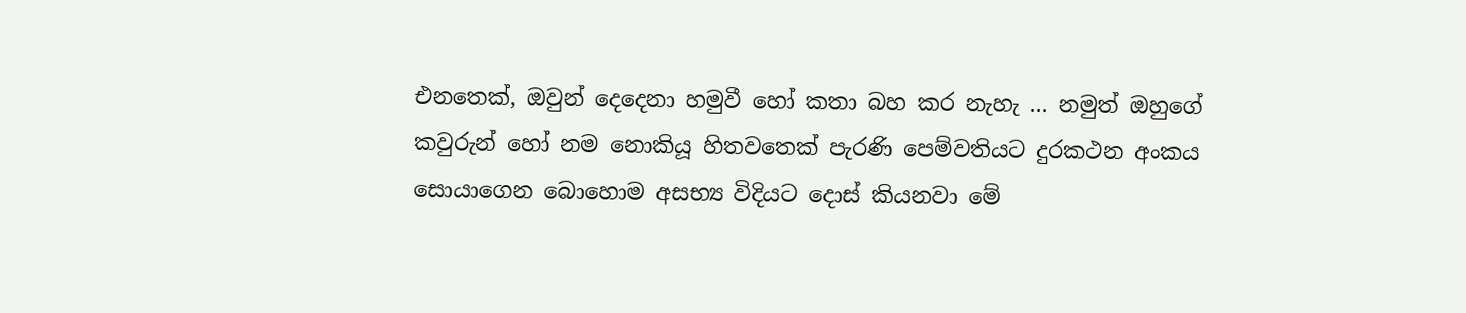එනතෙක්, ඔවුන් දෙදෙනා හමුවී හෝ කතා බහ කර නැහැ ... නමුත් ඔහුගේ කවුරුන් හෝ නම නොකියූ හිතවතෙක් පැරණි පෙම්වතියට දුරකථන අංකය සොයාගෙන බොහොම අසභ්‍ය විදියට දොස් කියනවා මේ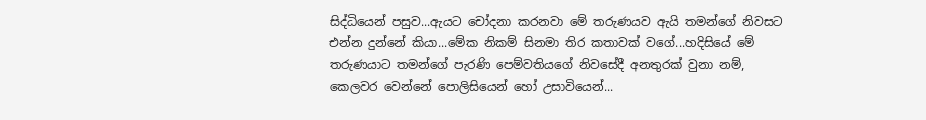සිද්ධියෙන් පසුව...ඇයට චෝදනා කරනවා මේ තරුණයව ඇයි තමන්ගේ නිවසට එන්න දුන්නේ කියා...මේක නිකම් සිනමා තිර කතාවක් වගේ...හදිසියේ මේ තරුණයාට තමන්ගේ පැරණි පෙම්වතියගේ නිවසේදී අනතුරක් වුනා නම්, කෙලවර වෙන්නේ පොලිසියෙන් හෝ උසාවියෙන්...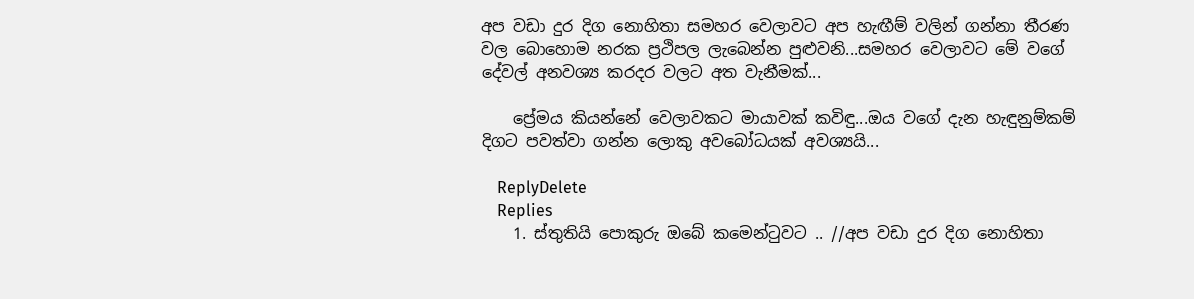අප වඩා දුර දිග නොහිතා සමහර වෙලාවට අප හැඟීම් වලින් ගන්නා තීරණ වල බොහොම නරක ප්‍රථිපල ලැබෙන්න පුළුවනි...සමහර වෙලාවට මේ වගේ දේවල් අනවශ්‍ය කරදර වලට අත වැනීමක්...

    ප්‍රේමය කියන්නේ වෙලාවකට මායාවක් කවිඳු...ඔය වගේ දැන හැඳුනුම්කම් දිගට පවත්වා ගන්න ලොකු අවබෝධයක් අවශ්‍යයි...

    ReplyDelete
    Replies
    1. ස්තුතියි පොකුරු ඔබේ කමෙන්ටුවට .. //අප වඩා දුර දිග නොහිතා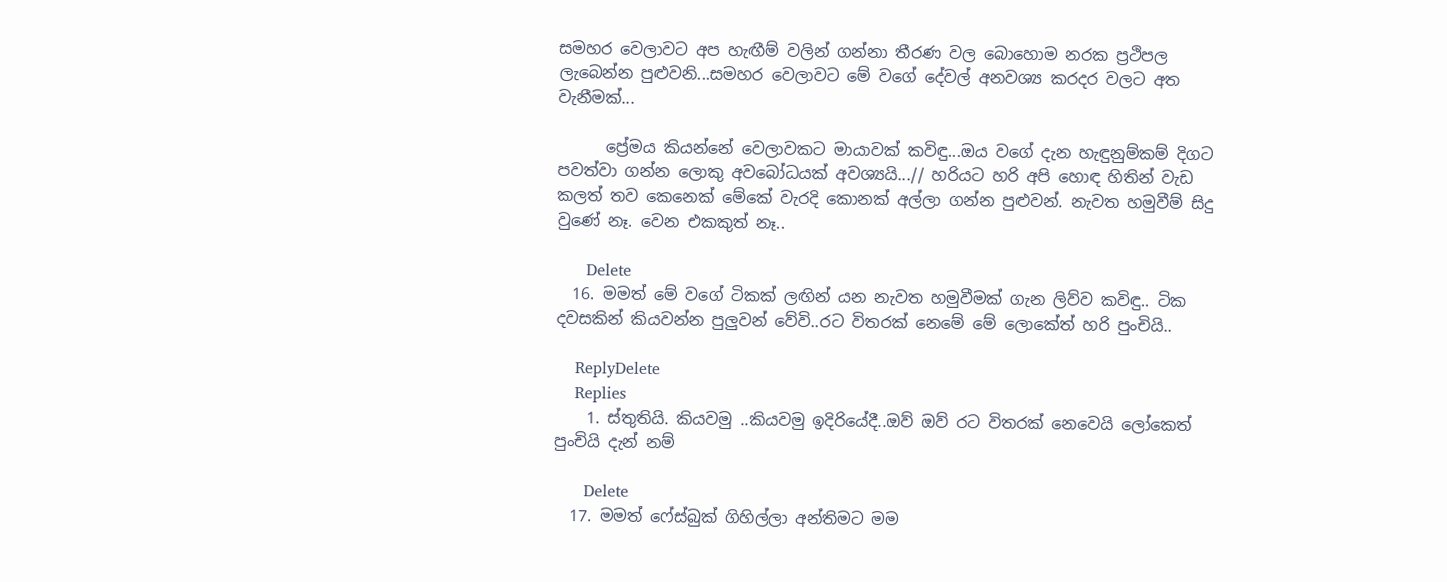සමහර වෙලාවට අප හැඟීම් වලින් ගන්නා තීරණ වල බොහොම නරක ප්‍රථිපල ලැබෙන්න පුළුවනි...සමහර වෙලාවට මේ වගේ දේවල් අනවශ්‍ය කරදර වලට අත වැනීමක්...

      ප්‍රේමය කියන්නේ වෙලාවකට මායාවක් කවිඳු...ඔය වගේ දැන හැඳුනුම්කම් දිගට පවත්වා ගන්න ලොකු අවබෝධයක් අවශ්‍යයි...// හරියට හරි අපි හොඳ හිතින් වැඩ කලත් තව කෙනෙක් මේකේ වැරදි කොනක් අල්ලා ගන්න පුළුවන්. නැවත හමුවීම් සිදු වුණේ නෑ. වෙන එකකුත් නෑ..

      Delete
  16. මමත් මේ වගේ ටිකක් ලඟින් යන නැවත හමුවීමක් ගැන ලිව්ව කවිඳු.. ටික දවසකින් කියවන්න පුලුවන් වේවි..රට විතරක් නෙමේ මේ ලොකේත් හරි පුංචියි..

    ReplyDelete
    Replies
    1. ස්තුතියි. කියවමු ..කියවමු ඉදිරියේදී..ඔව් ඔව් රට විතරක් නෙවෙයි ලෝකෙත් පුංචියි දැන් නම්

      Delete
  17. මමත් ෆේස්බුක් ගිහිල්ලා අන්තිමට මම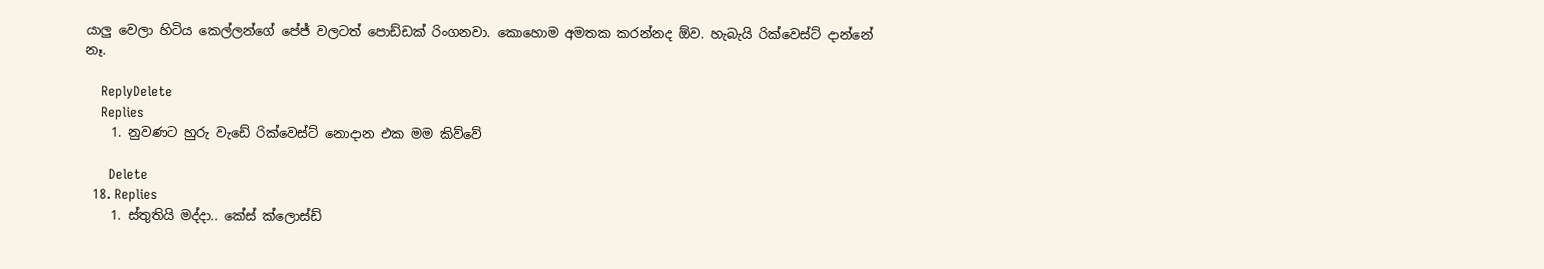යාලු වෙලා හිටිය කෙල්ලන්ගේ පේජ් වලටත් පොඩ්ඩක් රිංගනවා. කොහොම අමතක කරන්නද ඕව. හැබැයි රික්වෙස්ට් දාන්නේ නෑ.

    ReplyDelete
    Replies
    1. නුවණට හුරු වැඩේ රික්වෙස්ට් නොදාන එක මම කිව්වේ

      Delete
  18. Replies
    1. ස්තුතියි මද්දා.. කේස් ක්ලොස්ඩ්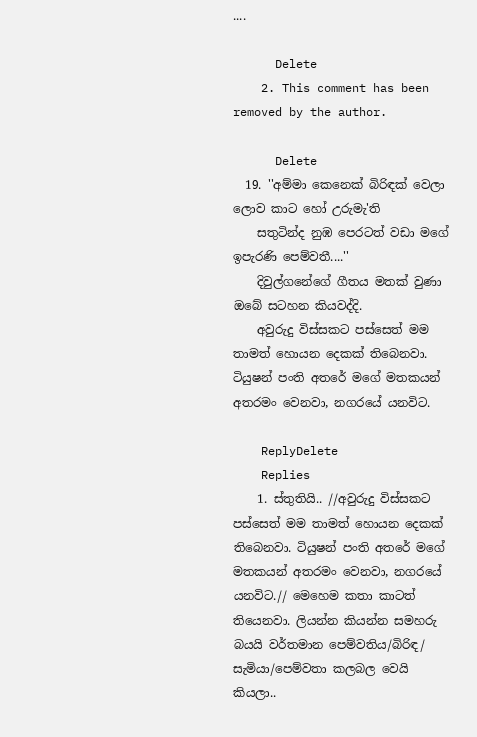....

      Delete
    2. This comment has been removed by the author.

      Delete
  19. ''අම්මා කෙනෙක් බිරිඳක් වෙලා ලොව කාට හෝ උරුමැ'ති
    සතුටින්ද නුඹ පෙරටත් වඩා මගේ ඉපැරණි පෙම්වතී....''
    දිවුල්ගනේගේ ගීතය මතක් වුණා ඔබේ සටහන කියවද්දි.
    අවුරුදු විස්සකට පස්සෙත් මම තාමත් හොයන දෙකක් තිබෙනවා. ටියුෂන් පංති අතරේ මගේ මතකයන් අතරමං වෙනවා, නගරයේ යනවිට.

    ReplyDelete
    Replies
    1. ස්තුතියි.. //අවුරුදු විස්සකට පස්සෙත් මම තාමත් හොයන දෙකක් තිබෙනවා. ටියුෂන් පංති අතරේ මගේ මතකයන් අතරමං වෙනවා, නගරයේ යනවිට.// මෙහෙම කතා කාටත් තියෙනවා. ලියන්න කියන්න සමහරු බයයි වර්තමාන පෙම්වතිය/බිරිඳ/ සැමියා/පෙම්වතා කලබල වෙයි කියලා..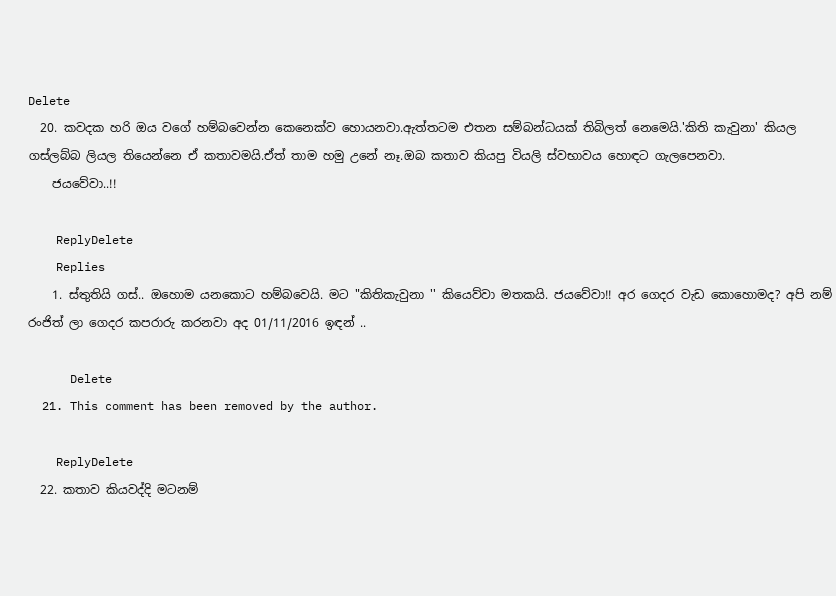Delete
  20. කවදක හරි ඔය වගේ හම්බවෙන්න කෙනෙක්ව හොයනවා.ඇත්තටම එතන සම්බන්ධයක් තිබිලත් නෙමෙයි.'කිති කැවුනා' කියල ගස්ලබ්බ ලියල තියෙන්නෙ ඒ කතාවමයි.ඒත් තාම හමු උනේ නෑ.ඔබ කතාව කියපු වියලි ස්වභාවය හොඳට ගැලපෙනවා.
    ජයවේවා..!!

    ReplyDelete
    Replies
    1. ස්තුතියි ගස්.. ඔහොම යනකොට හම්බවෙයි. මට "කිතිකැවුනා '' කියෙව්වා මතකයි. ජයවේවා!! අර ගෙදර වැඩ කොහොමද? අපි නම් රංජිත් ලා ගෙදර කපරාරු කරනවා අද 01/11/2016 ඉඳන් ..

      Delete
  21. This comment has been removed by the author.

    ReplyDelete
  22. කතාව කියවද්දි මටනම්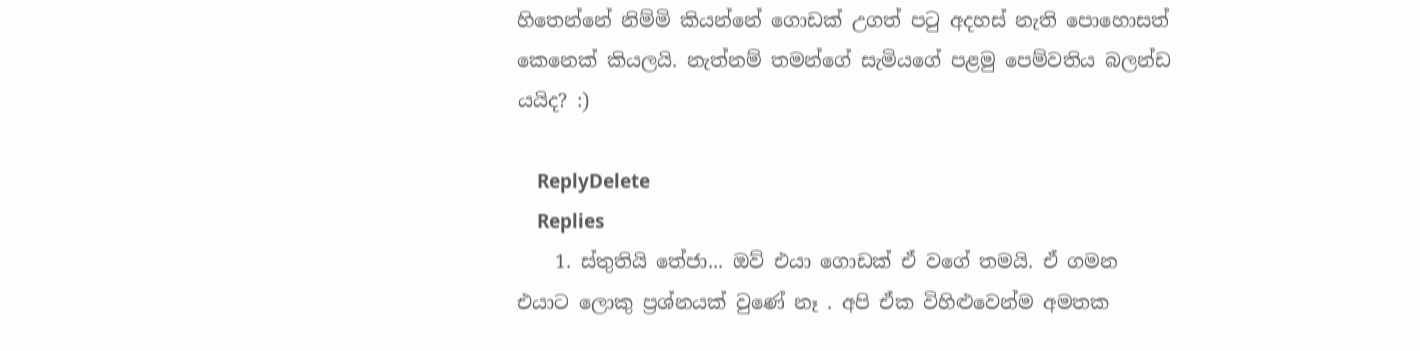හිතෙන්නේ නිම්මි කියන්නේ ගොඩක් උගත් පටු අදහස් නැති පොහොසත් කෙනෙක් කියලයි. නැත්නම් තමන්ගේ සැමියගේ පළමු පෙම්වතිය බලන්ඩ යයිද? :)

    ReplyDelete
    Replies
    1. ස්තුතියි තේජා... ඔව් එයා ගොඩක් ඒ වගේ තමයි. ඒ ගමන එයාට ලොකු ප්‍රශ්නයක් වුණේ නෑ . අපි ඒක විහිළුවෙන්ම අමතක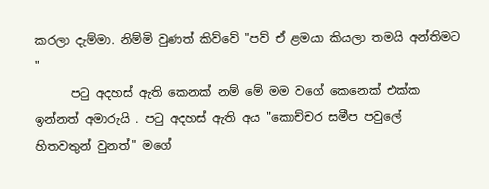කරලා දැම්මා. නිම්මි වුණත් කිව්වේ "පව් ඒ ළමයා කියලා තමයි අන්තිමට "
      පටු අදහස් ඇති කෙනක් නම් මේ මම වගේ කෙනෙක් එක්ක ඉන්නත් අමාරුයි . පටු අදහස් ඇති අය "කොච්චර සමීප පවුලේ හිතවතුන් වුනත්" මගේ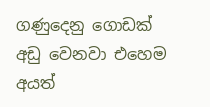ගණුදෙනු ගොඩක් අඩු වෙනවා එහෙම අයත්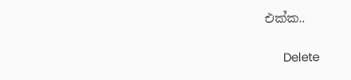එක්ක..

      Delete